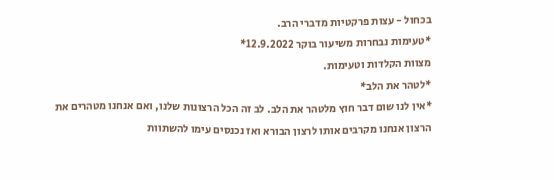בכחול - עצות פרקטיות מדברי הרב.
*טעימות נבחרות משיעור בוקר 12.9.2022*
מצוות הקלדות וטעימות.
*לטהר את הלב*
*אין לנו שום דבר חוץ מלטהר את הלב. לב זה הכל הרצונות שלנו, ואם אנחנו מטהרים את הרצון אנחנו מקרבים אותו לרצון הבורא ואז נכנסים עימו להשתוות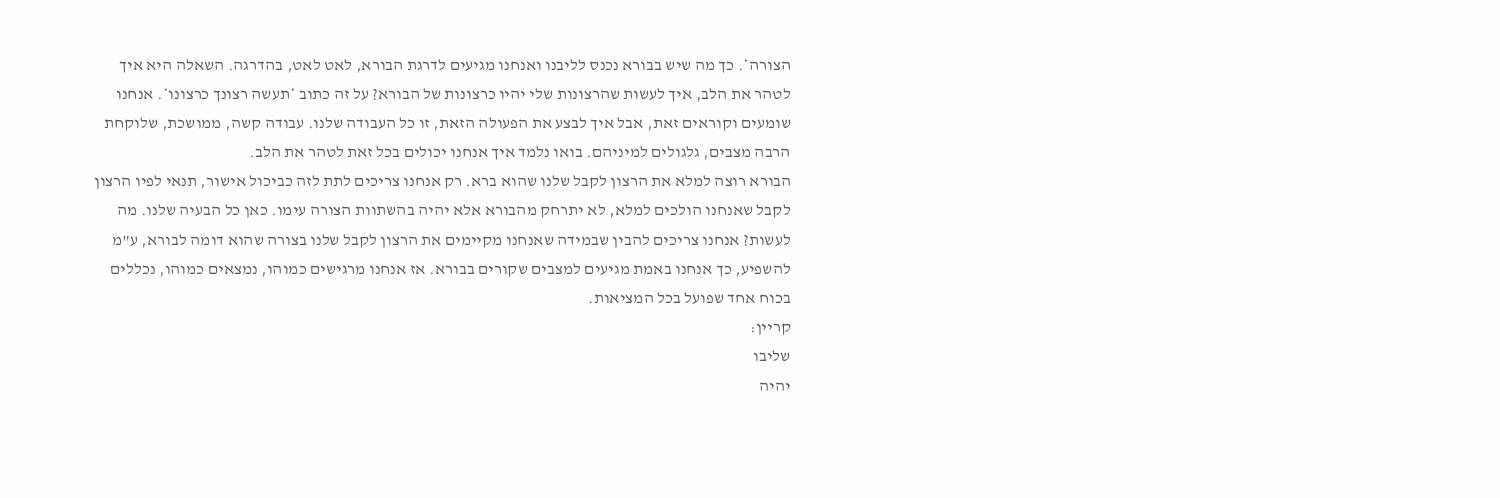הצורה*. כך מה שיש בבורא נכנס לליבנו ואנחנו מגיעים לדרגת הבורא, לאט לאט, בהדרגה. השאלה היא איך לטהר את הלב, איך לעשות שהרצונות שלי יהיו כרצונות של הבורא? על זה כתוב *תעשה רצונך כרצונו*. אנחנו שומעים וקוראים זאת, אבל איך לבצע את הפעולה הזאת, זו כל העבודה שלנו. עבודה קשה, ממושכת, שלוקחת הרבה מצבים, גלגולים למיניהם. בואו נלמד איך אנחנו יכולים בכל זאת לטהר את הלב.
הבורא רוצה למלא את הרצון לקבל שלנו שהוא ברא. רק אנחנו צריכים לתת לזה כביכול אישור, תנאי לפיו הרצון לקבל שאנחנו הולכים למלא, לא יתרחק מהבורא אלא יהיה בהשתוות הצורה עימו. כאן כל הבעיה שלנו. מה לעשות? אנחנו צריכים להבין שבמידה שאנחנו מקיימים את הרצון לקבל שלנו בצורה שהוא דומה לבורא, ע"מ להשפיע, כך אנחנו באמת מגיעים למצבים שקורים בבורא. אז אנחנו מרגישים כמוהו, נמצאים כמוהו, נכללים בכוח אחד שפועל בכל המציאות.
קריין:
שליבו
יהיה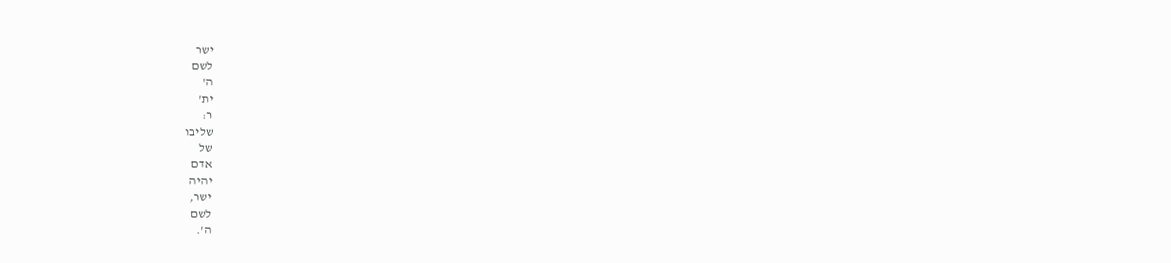ישר
לשם
ה'
ית'
ר:
שליבו
של
אדם
יהיה
ישר,
לשם
ה'.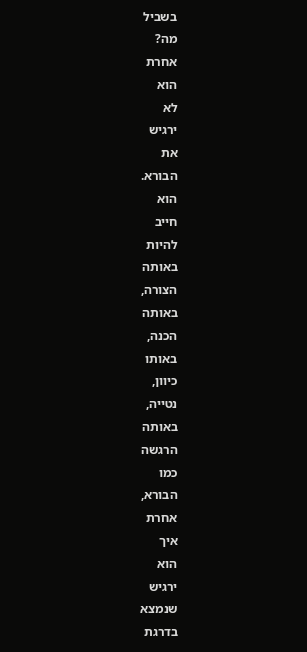בשביל
מה?
אחרת
הוא
לא
ירגיש
את
הבורא.
הוא
חייב
להיות
באותה
הצורה,
באותה
הכנה,
באותו
כיוון,
נטייה,
באותה
הרגשה
כמו
הבורא,
אחרת
איך
הוא
ירגיש
שנמצא
בדרגת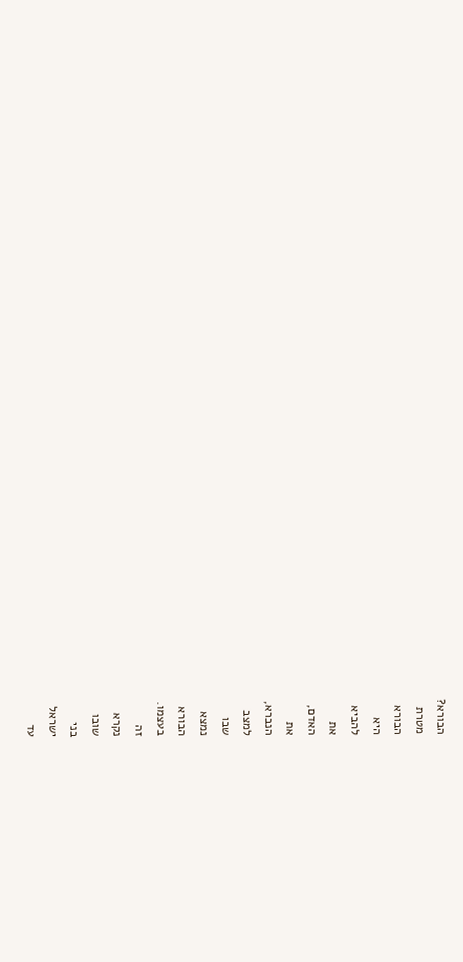הבורא?
מטרת
הבורא
היא
להביא
את
האדם,
את
הנברא,
למצב
שבו
נמצא
הבורא
בעצמו.
זה
נקרא
שובו
בני
ישראל
עד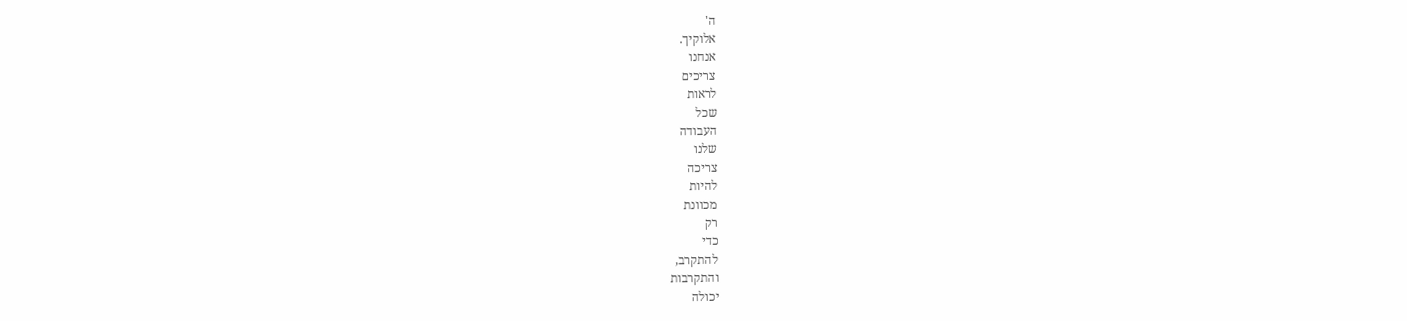ה'
אלוקיך.
אנחנו
צריכים
לראות
שכל
העבודה
שלנו
צריכה
להיות
מכוונת
רק
כדי
להתקרב,
והתקרבות
יכולה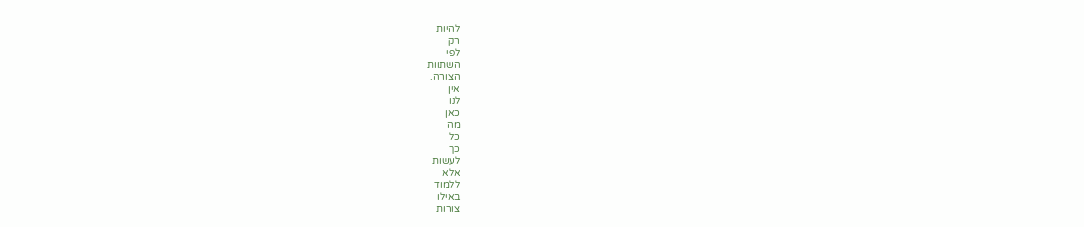להיות
רק
לפי
השתוות
הצורה.
אין
לנו
כאן
מה
כל
כך
לעשות
אלא
ללמוד
באילו
צורות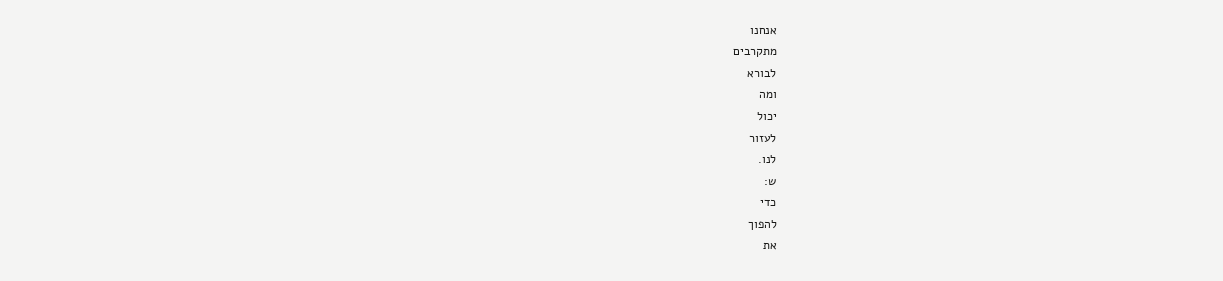אנחנו
מתקרבים
לבורא
ומה
יכול
לעזור
לנו.
ש:
כדי
להפוך
את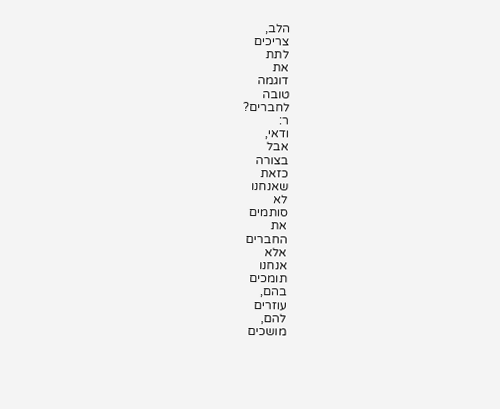הלב,
צריכים
לתת
את
דוגמה
טובה
לחברים?
ר:
ודאי,
אבל
בצורה
כזאת
שאנחנו
לא
סותמים
את
החברים
אלא
אנחנו
תומכים
בהם,
עוזרים
להם,
מושכים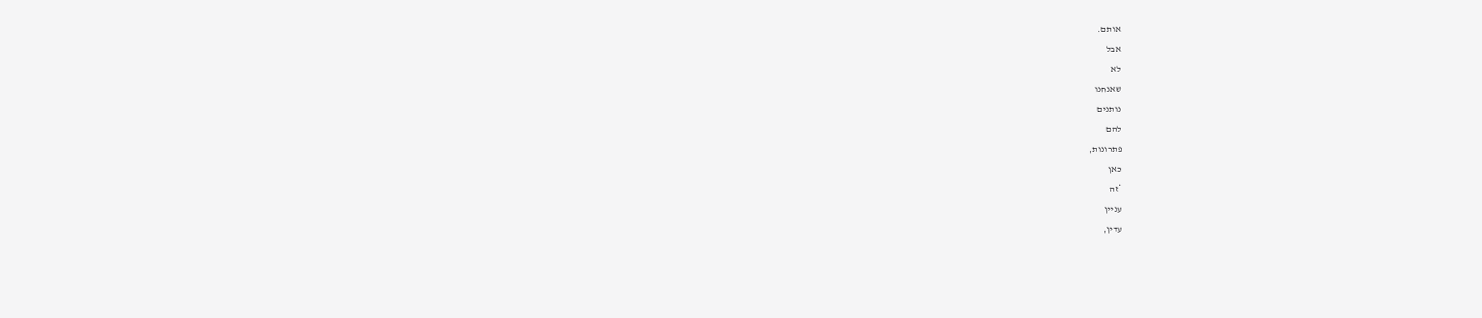אותם.
אבל
לא
שאנחנו
נותנים
להם
פתרונות,
כאן
*זה
עניין
עדין,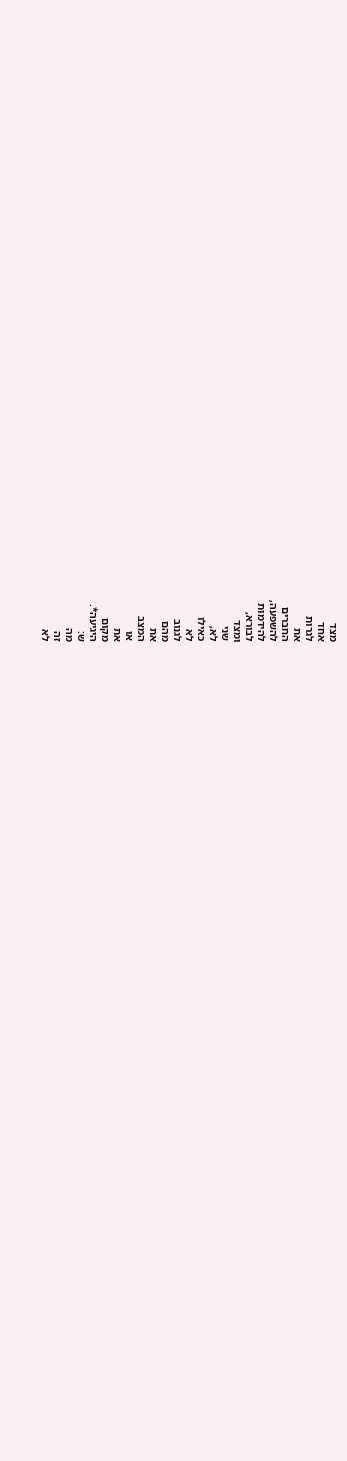מצד
אחד
לגרות
את
החברים
להשפעה,
להידמות
לבורא,
ומצד
שני
לא,
כאילו
לא
לגנוב
מהם
את
המצב
או
את
מקום
היגיעה*.
ש:
מה
זה
לא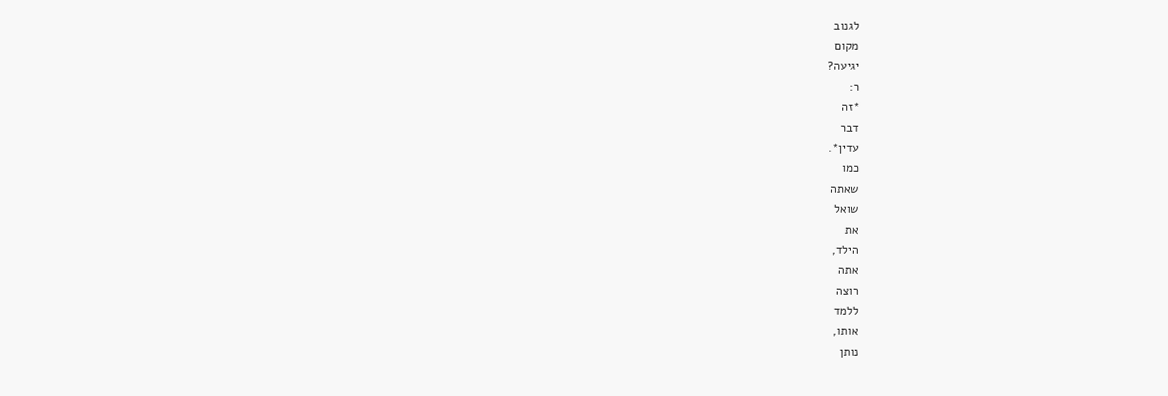לגנוב
מקום
יגיעה?
ר:
*זה
דבר
עדין*.
כמו
שאתה
שואל
את
הילד,
אתה
רוצה
ללמד
אותו,
נותן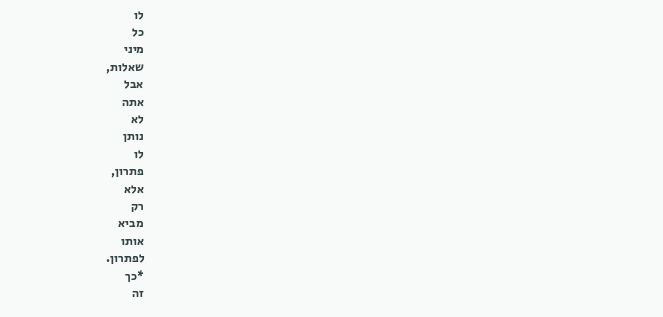לו
כל
מיני
שאלות,
אבל
אתה
לא
נותן
לו
פתרון,
אלא
רק
מביא
אותו
לפתרון.
*כך
זה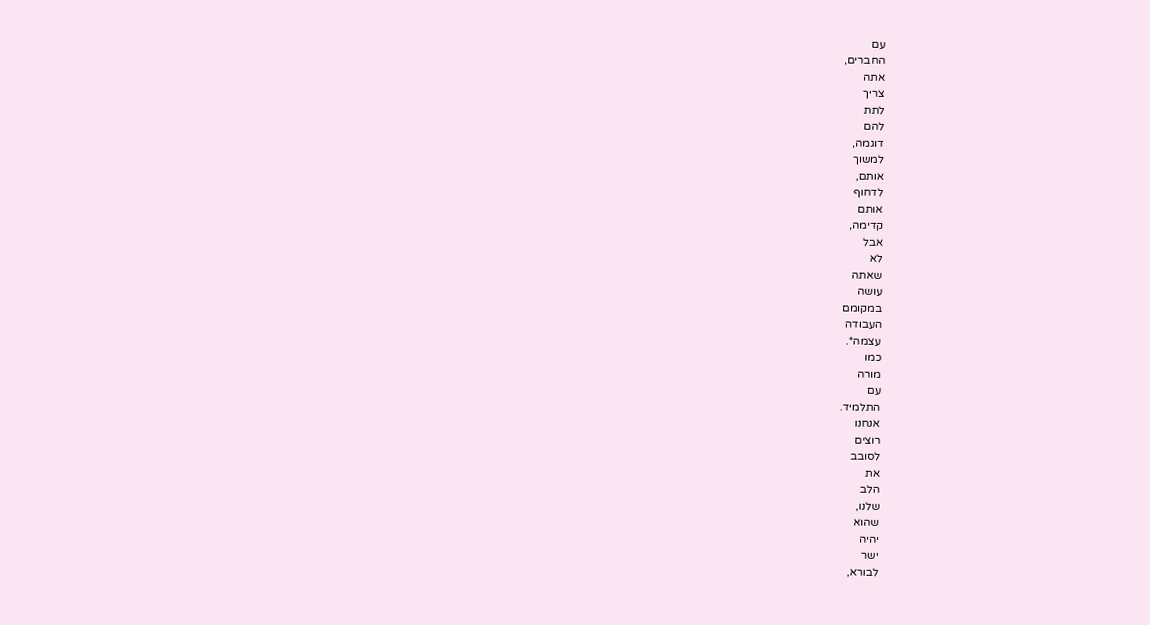עם
החברים,
אתה
צריך
לתת
להם
דוגמה,
למשוך
אותם,
לדחוף
אותם
קדימה,
אבל
לא
שאתה
עושה
במקומם
העבודה
עצמה*.
כמו
מורה
עם
התלמיד.
אנחנו
רוצים
לסובב
את
הלב
שלנו,
שהוא
יהיה
ישר
לבורא,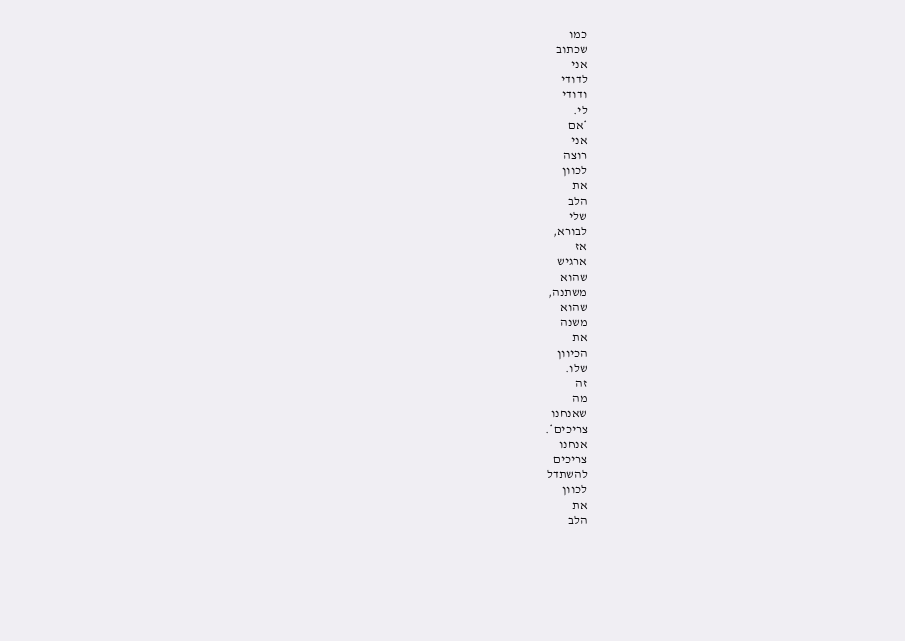כמו
שכתוב
אני
לדודי
ודודי
לי.
*אם
אני
רוצה
לכוון
את
הלב
שלי
לבורא,
אז
ארגיש
שהוא
משתנה,
שהוא
משנה
את
הכיוון
שלו.
זה
מה
שאנחנו
צריכים*.
אנחנו
צריכים
להשתדל
לכוון
את
הלב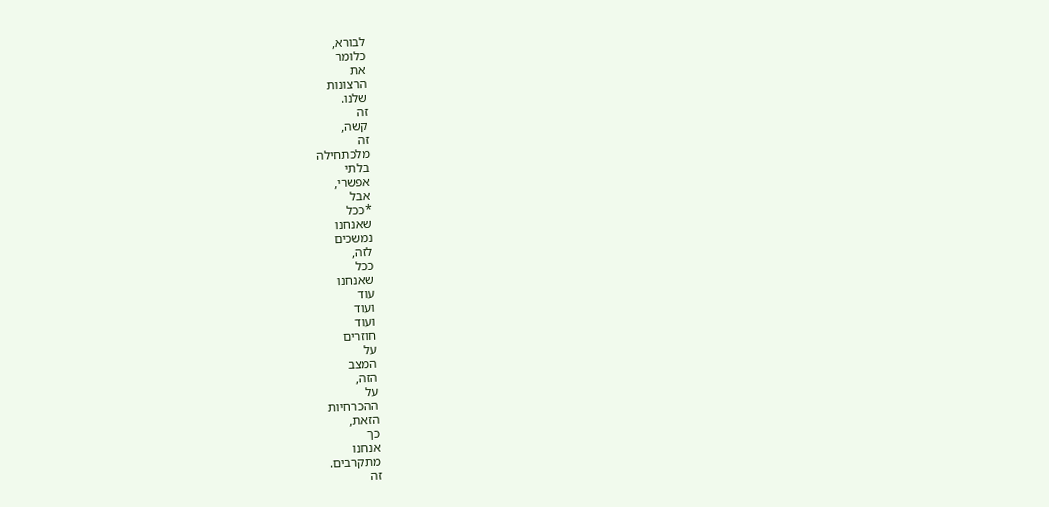לבורא,
כלומר
את
הרצונות
שלנו.
זה
קשה,
זה
מלכתחילה
בלתי
אפשרי,
אבל
*ככל
שאנחנו
נמשכים
לזה,
ככל
שאנחנו
עוד
ועוד
ועוד
חוזרים
על
המצב
הזה,
על
ההכרחיות
הזאת,
כך
אנחנו
מתקרבים.
זה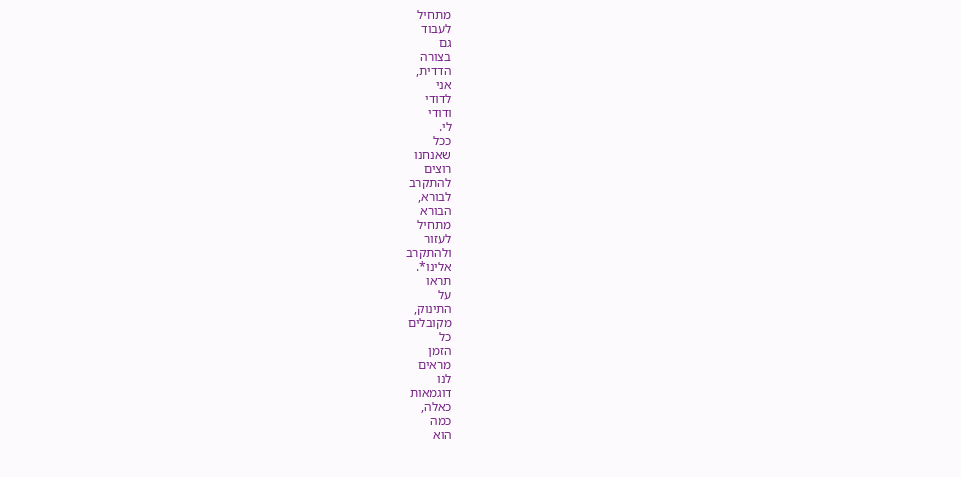מתחיל
לעבוד
גם
בצורה
הדדית,
אני
לדודי
ודודי
לי.
ככל
שאנחנו
רוצים
להתקרב
לבורא,
הבורא
מתחיל
לעזור
ולהתקרב
אלינו*.
תראו
על
התינוק,
מקובלים
כל
הזמן
מראים
לנו
דוגמאות
כאלה,
כמה
הוא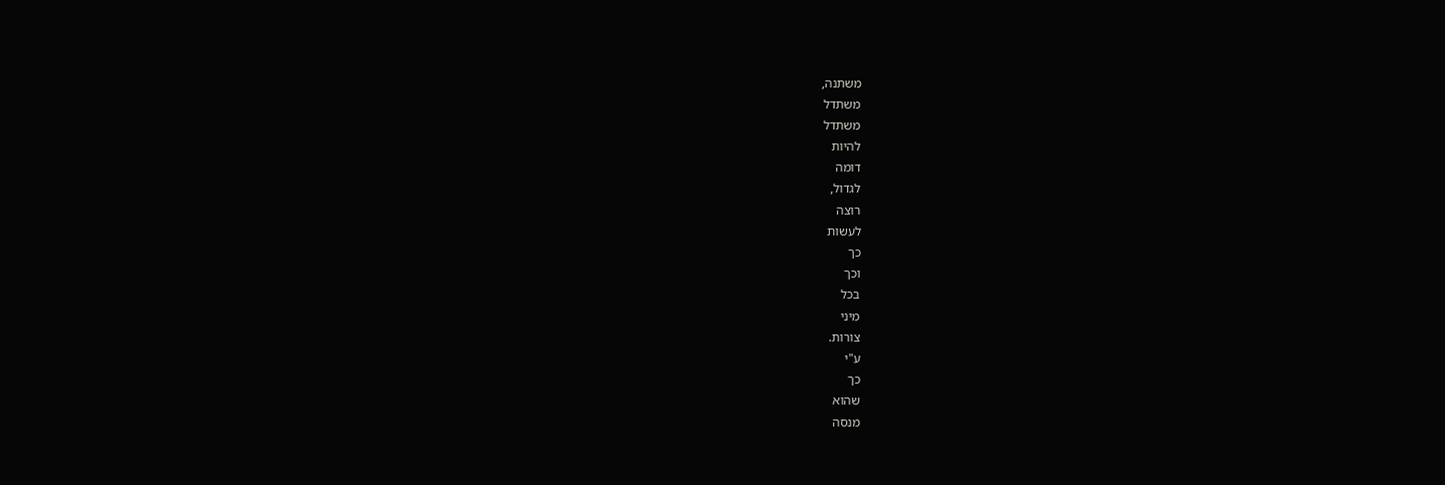משתנה,
משתדל
משתדל
להיות
דומה
לגדול,
רוצה
לעשות
כך
וכך
בכל
מיני
צורות.
ע"י
כך
שהוא
מנסה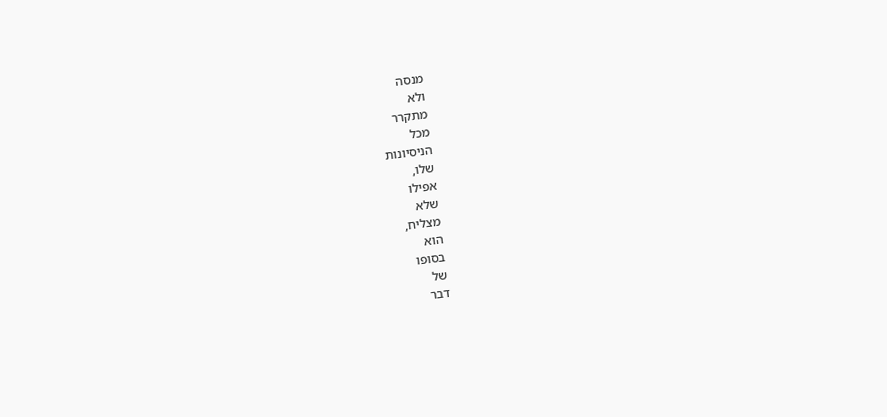מנסה
ולא
מתקרר
מכל
הניסיונות
שלו,
אפילו
שלא
מצליח,
הוא
בסופו
של
דבר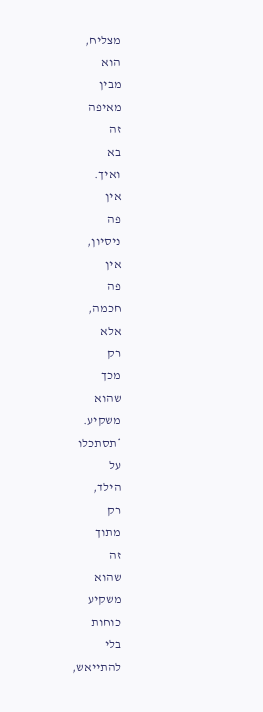מצליח,
הוא
מבין
מאיפה
זה
בא
ואיך.
אין
פה
ניסיון,
אין
פה
חכמה,
אלא
רק
מכך
שהוא
משקיע.
*תסתכלו
על
הילד,
רק
מתוך
זה
שהוא
משקיע
כוחות
בלי
להתייאש,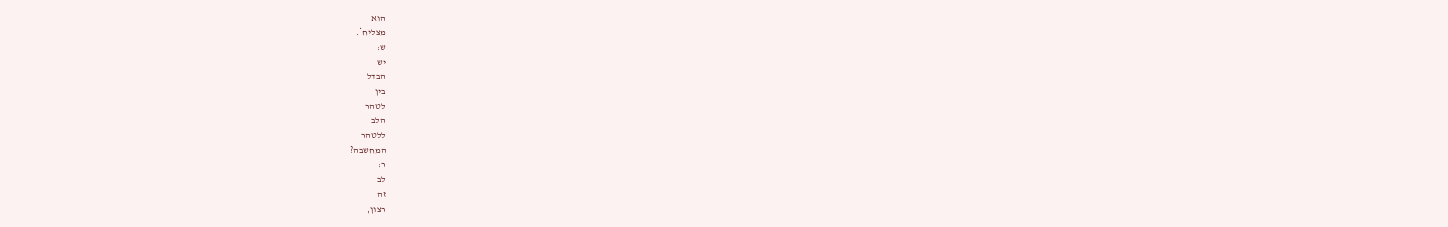הוא
מצליח*.
ש:
יש
הבדל
בין
לטהר
הלב
ללטהר
המחשבה?
ר:
לב
זה
רצון,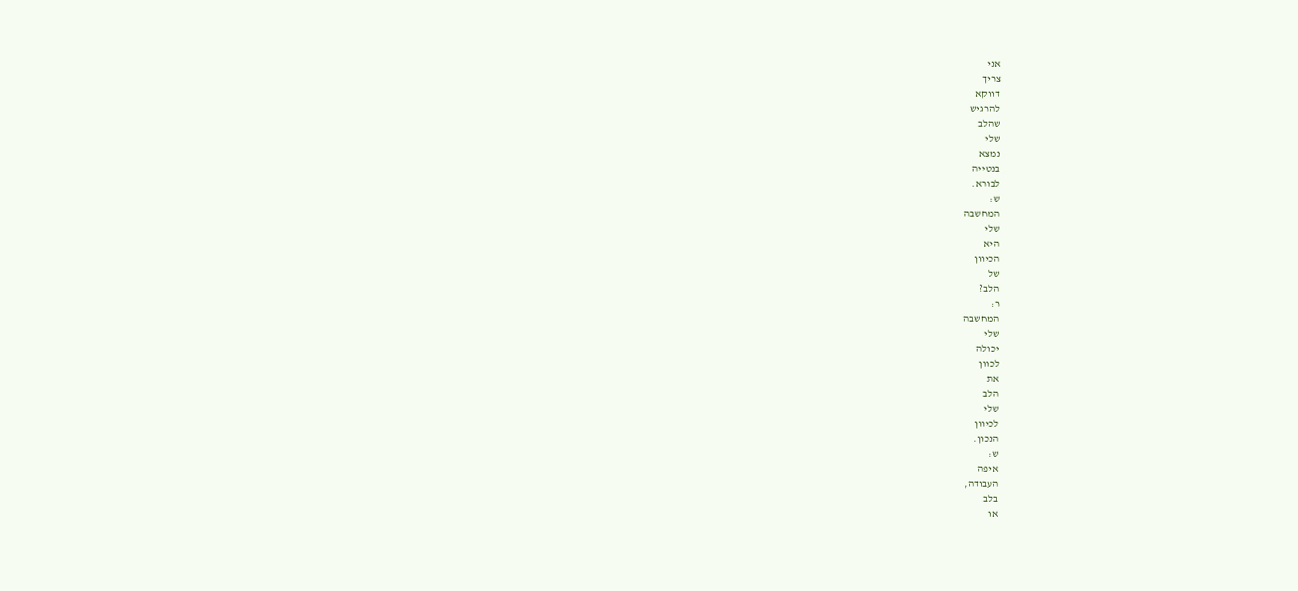אני
צריך
דווקא
להרגיש
שהלב
שלי
נמצא
בנטייה
לבורא.
ש:
המחשבה
שלי
היא
הכיוון
של
הלב?
ר:
המחשבה
שלי
יכולה
לכוון
את
הלב
שלי
לכיוון
הנכון.
ש:
איפה
העבודה,
בלב
או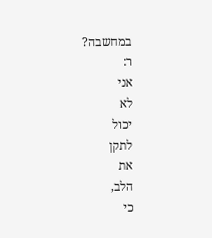במחשבה?
ר:
אני
לא
יכול
לתקן
את
הלב,
כי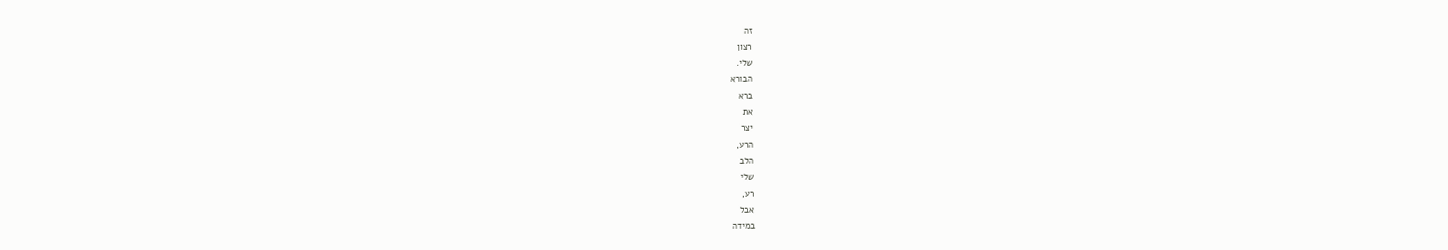זה
רצון
שלי.
הבורא
ברא
את
יצר
הרע,
הלב
שלי
רע,
אבל
במידה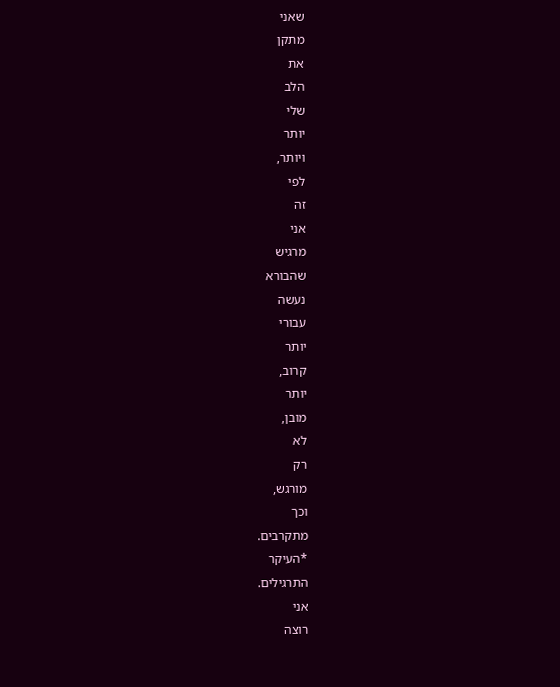שאני
מתקן
את
הלב
שלי
יותר
ויותר,
לפי
זה
אני
מרגיש
שהבורא
נעשה
עבורי
יותר
קרוב,
יותר
מובן,
לא
רק
מורגש,
וכך
מתקרבים.
*העיקר
התרגילים.
אני
רוצה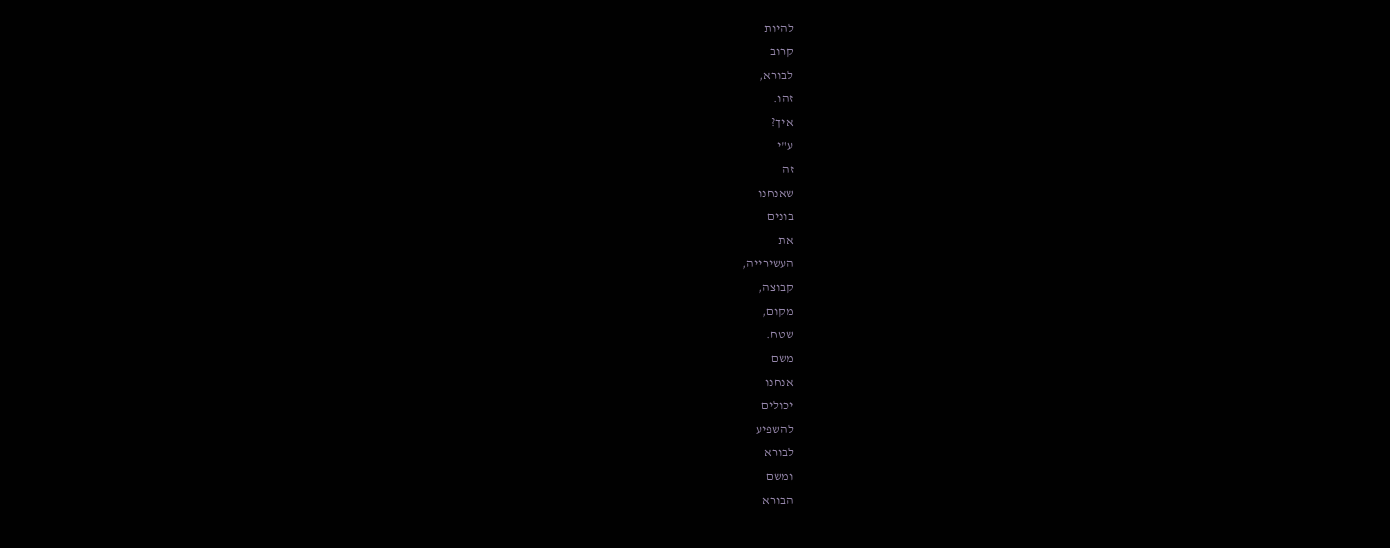להיות
קרוב
לבורא,
זהו.
איך?
ע"י
זה
שאנחנו
בונים
את
העשירייה,
קבוצה,
מקום,
שטח.
משם
אנחנו
יכולים
להשפיע
לבורא
ומשם
הבורא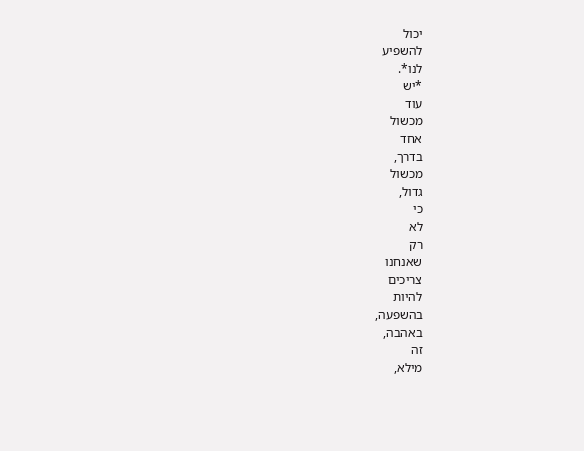יכול
להשפיע
לנו*.
*יש
עוד
מכשול
אחד
בדרך,
מכשול
גדול,
כי
לא
רק
שאנחנו
צריכים
להיות
בהשפעה,
באהבה,
זה
מילא,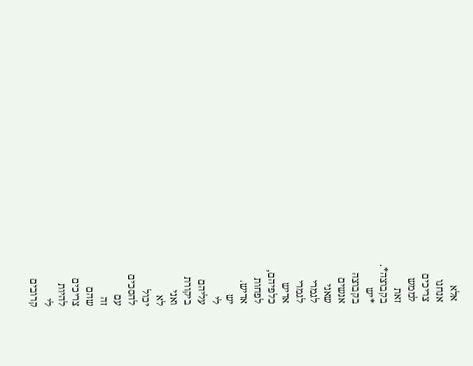אלא
אנחנו
צריכים
לממש
זאת
בקבוצה*.
*יש
בקבוצה
אנשים
שאני
לגמרי
לגמרי
אדיש
כלפיהם,
לפחות
אדיש.
יש
לי
עליהם
ביקורת
ואני
לא
יכול
להסכים
עם
זה
שהם
צריכים
להיות
לי
קרובים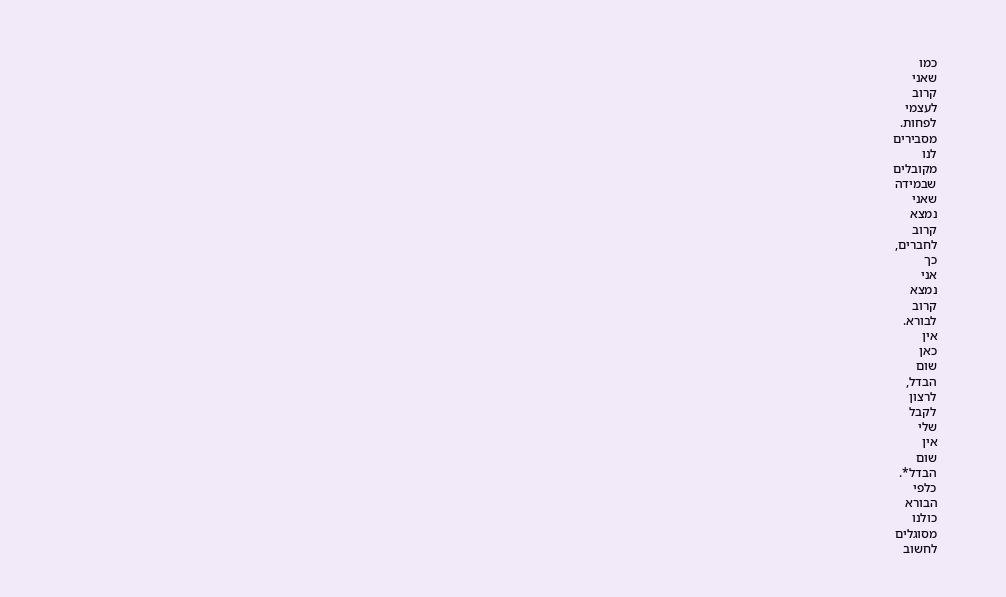כמו
שאני
קרוב
לעצמי
לפחות.
מסבירים
לנו
מקובלים
שבמידה
שאני
נמצא
קרוב
לחברים,
כך
אני
נמצא
קרוב
לבורא.
אין
כאן
שום
הבדל,
לרצון
לקבל
שלי
אין
שום
הבדל*.
כלפי
הבורא
כולנו
מסוגלים
לחשוב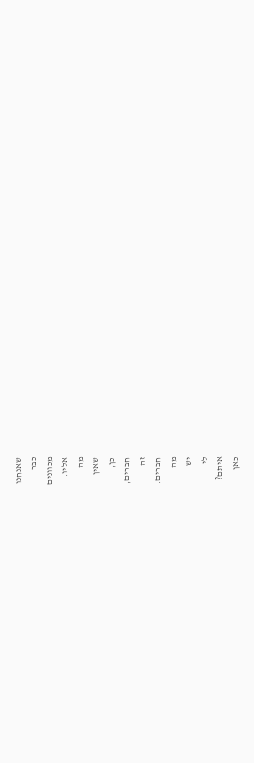שאנחנו
כבר
מכוונים
אליו.
מה
שאין
כן,
חברים,
זה
חברים.
מה
יש
לי
איתם?
כאן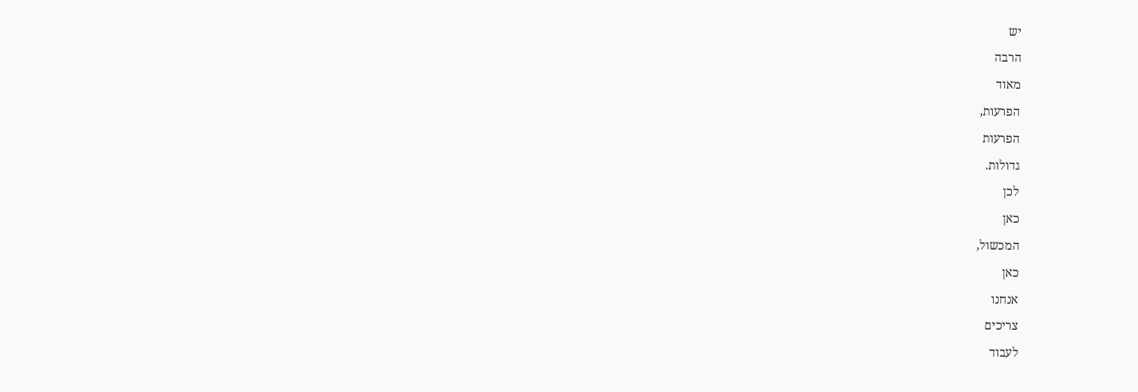יש
הרבה
מאוד
הפרעות,
הפרעות
גדולות.
לכן
כאן
המכשול,
כאן
אנחנו
צריכים
לעבוד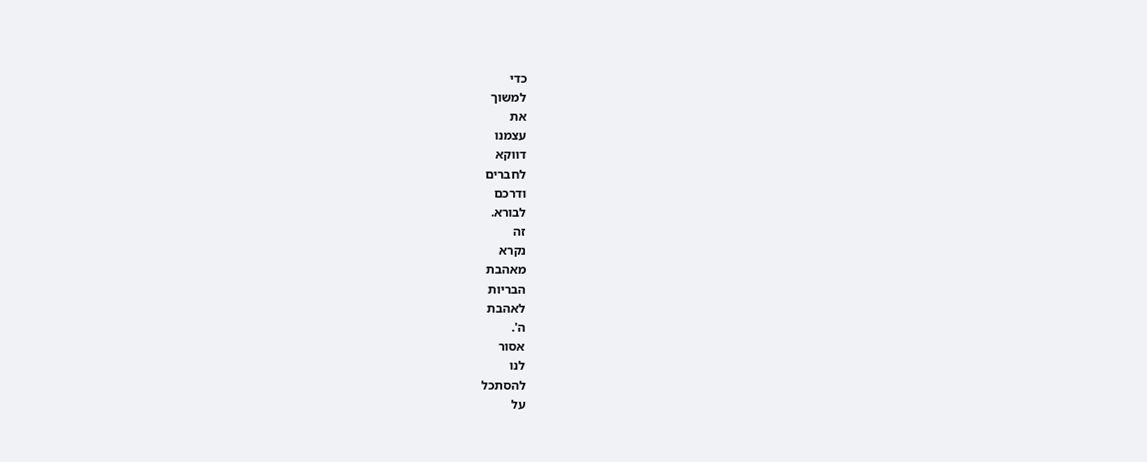כדי
למשוך
את
עצמנו
דווקא
לחברים
ודרכם
לבורא.
זה
נקרא
מאהבת
הבריות
לאהבת
ה'.
אסור
לנו
להסתכל
על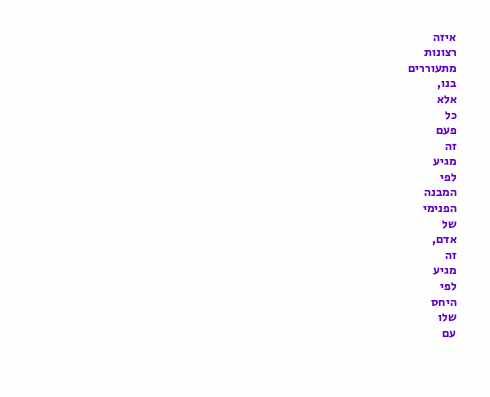איזה
רצונות
מתעוררים
בנו,
אלא
כל
פעם
זה
מגיע
לפי
המבנה
הפנימי
של
אדם,
זה
מגיע
לפי
היחס
שלו
עם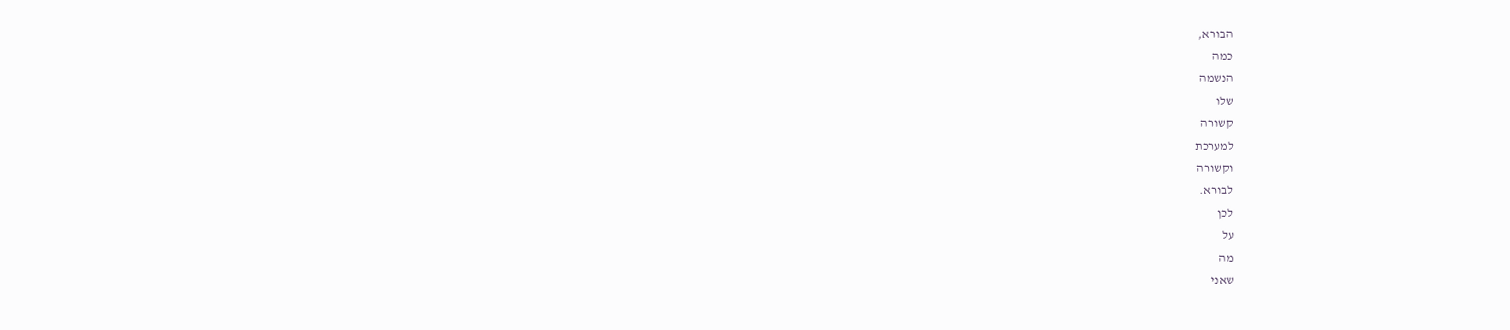הבורא,
כמה
הנשמה
שלו
קשורה
למערכת
וקשורה
לבורא.
לכן
על
מה
שאני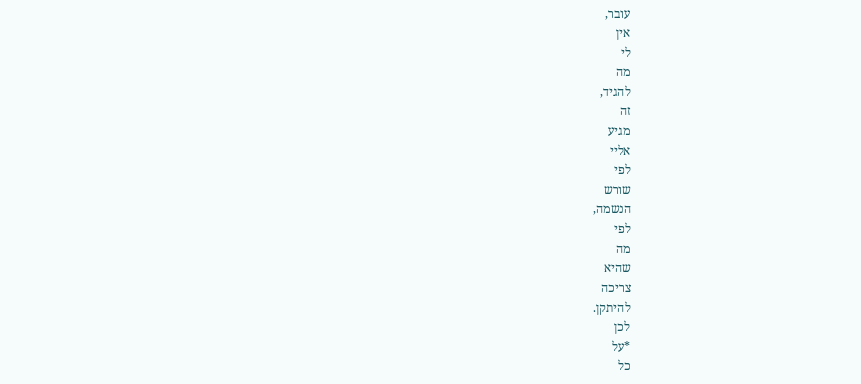עובר,
אין
לי
מה
להגיד,
זה
מגיע
אליי
לפי
שורש
הנשמה,
לפי
מה
שהיא
צריכה
להיתקן.
לכן
*על
כל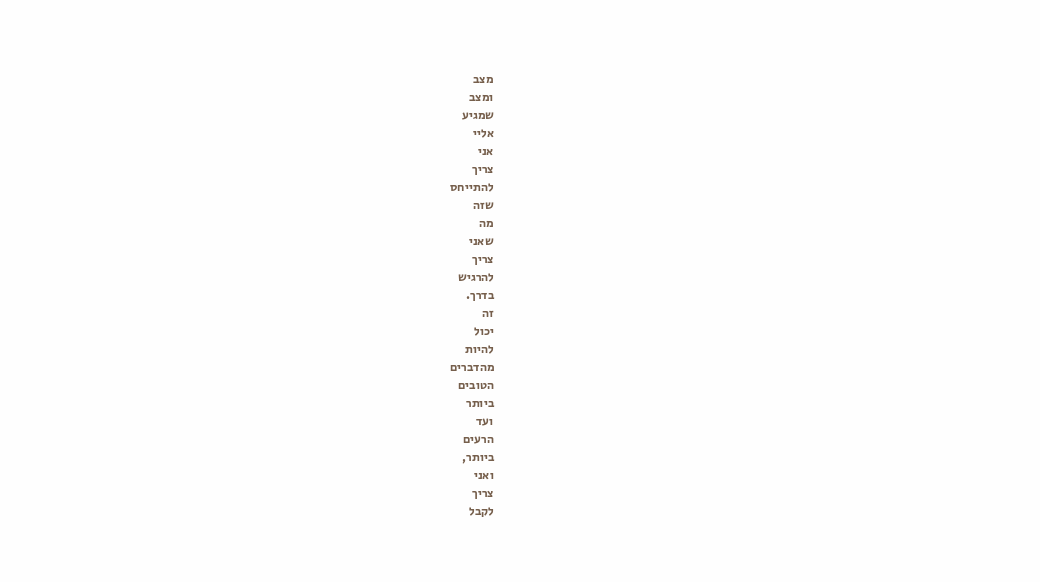מצב
ומצב
שמגיע
אליי
אני
צריך
להתייחס
שזה
מה
שאני
צריך
להרגיש
בדרך.
זה
יכול
להיות
מהדברים
הטובים
ביותר
ועד
הרעים
ביותר,
ואני
צריך
לקבל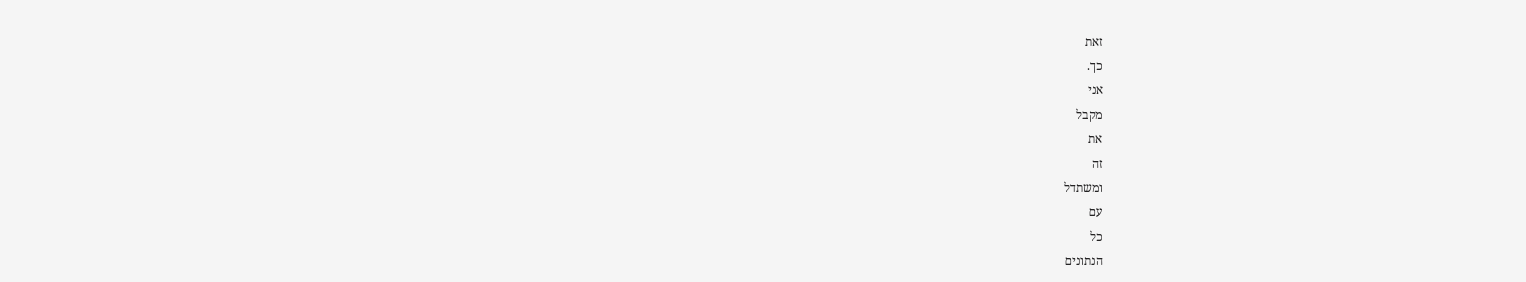זאת
כך.
אני
מקבל
את
זה
ומשתדל
עם
כל
הנתונים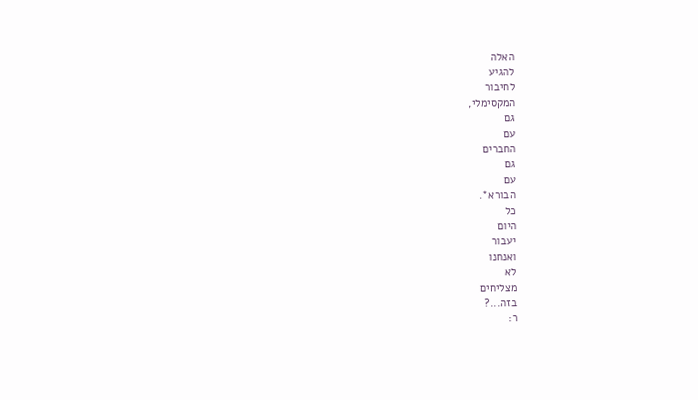האלה
להגיע
לחיבור
המקסימלי,
גם
עם
החברים
גם
עם
הבורא*.
כל
היום
יעבור
ואנחנו
לא
מצליחים
בזה...?
ר: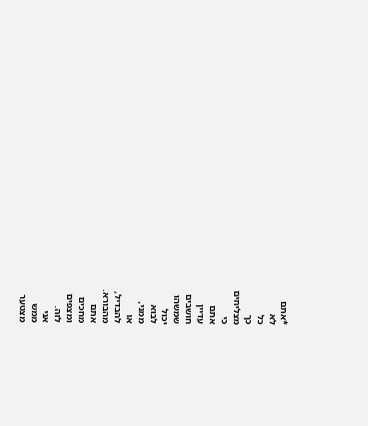*אתם
לא
כל
כך
מצליחים
כי
אתם
עדיין
חושבים
שמשהו
יכול
לבוא
ממני,
או
להבדיל,
מהבורא.
אתם
מחכים
ומצפים
לזה.
אני
ממש
מצטער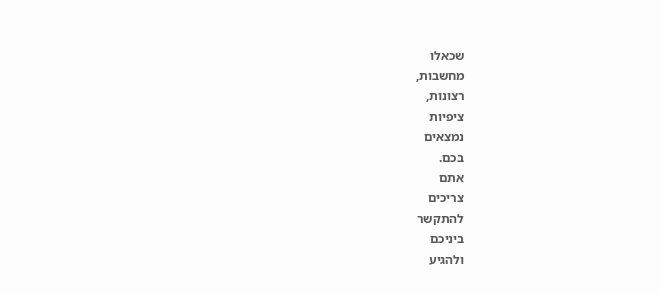שכאלו
מחשבות,
רצונות,
ציפיות
נמצאים
בכם.
אתם
צריכים
להתקשר
ביניכם
ולהגיע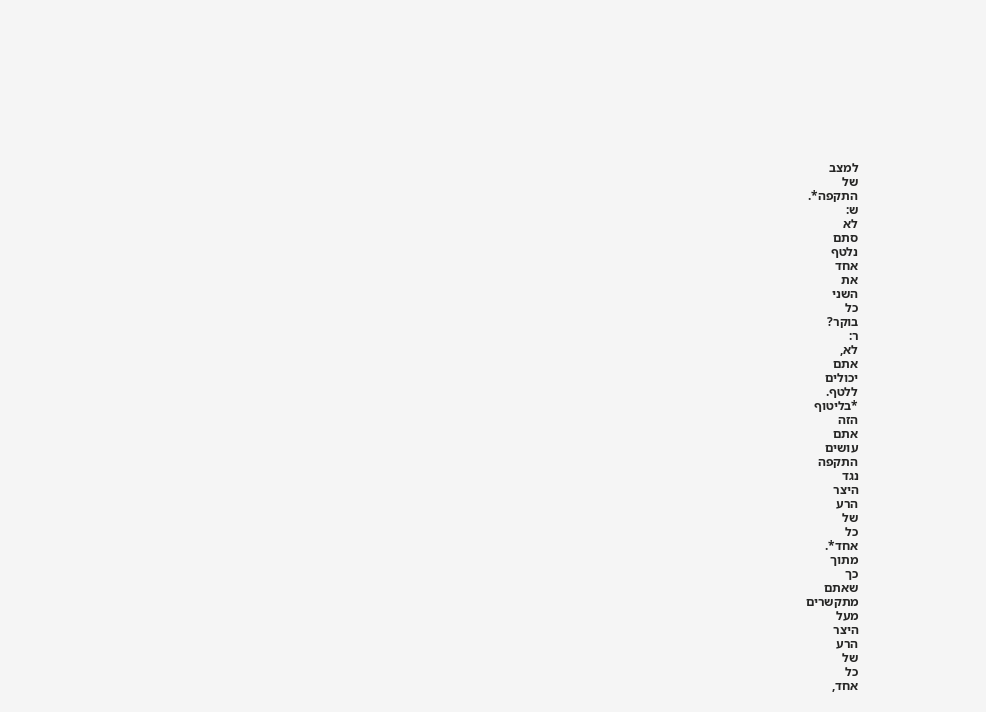למצב
של
התקפה*.
ש:
לא
סתם
נלטף
אחד
את
השני
כל
בוקר?
ר:
לא,
אתם
יכולים
ללטף.
*בליטוף
הזה
אתם
עושים
התקפה
נגד
היצר
הרע
של
כל
אחד*.
מתוך
כך
שאתם
מתקשרים
מעל
היצר
הרע
של
כל
אחד,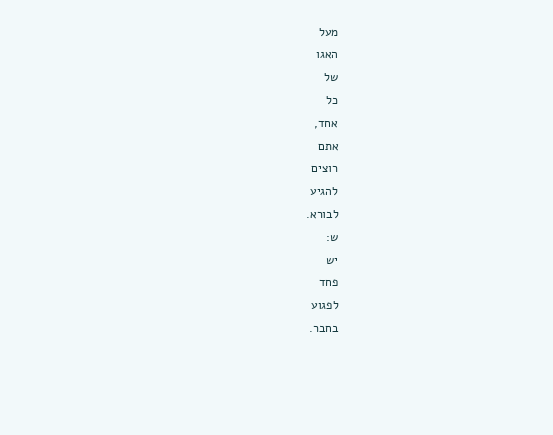מעל
האגו
של
כל
אחד,
אתם
רוצים
להגיע
לבורא.
ש:
יש
פחד
לפגוע
בחבר.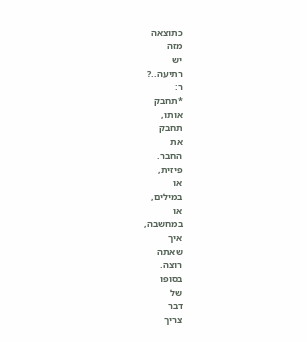כתוצאה
מזה
יש
רתיעה..?
ר:
*תחבק
אותו,
תחבק
את
החבר.
פיזית,
או
במילים,
או
במחשבה,
איך
שאתה
רוצה.
בסופו
של
דבר
צריך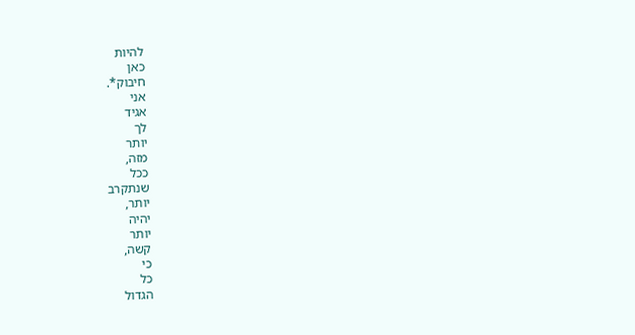להיות
כאן
חיבוק*.
אני
אגיד
לך
יותר
מזה,
ככל
שנתקרב
יותר,
יהיה
יותר
קשה,
כי
כל
הגדול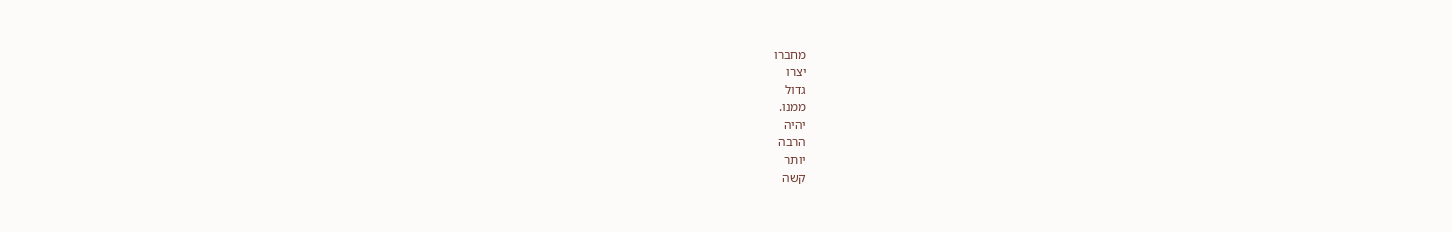מחברו
יצרו
גדול
ממנו.
יהיה
הרבה
יותר
קשה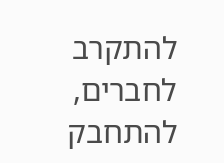להתקרב
לחברים,
להתחבק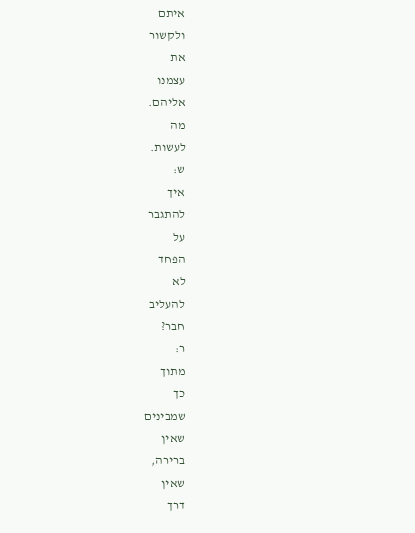איתם
ולקשור
את
עצמנו
אליהם.
מה
לעשות.
ש:
איך
להתגבר
על
הפחד
לא
להעליב
חבר?
ר:
מתוך
כך
שמבינים
שאין
ברירה,
שאין
דרך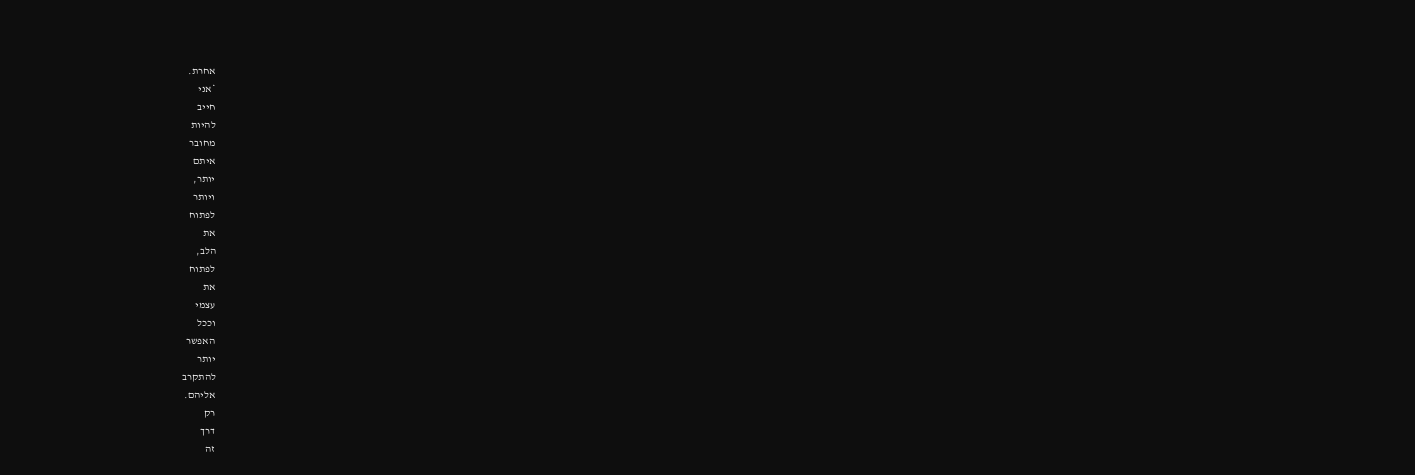אחרת.
*אני
חייב
להיות
מחובר
איתם
יותר,
ויותר
לפתוח
את
הלב,
לפתוח
את
עצמי
וככל
האפשר
יותר
להתקרב
אליהם.
רק
דרך
זה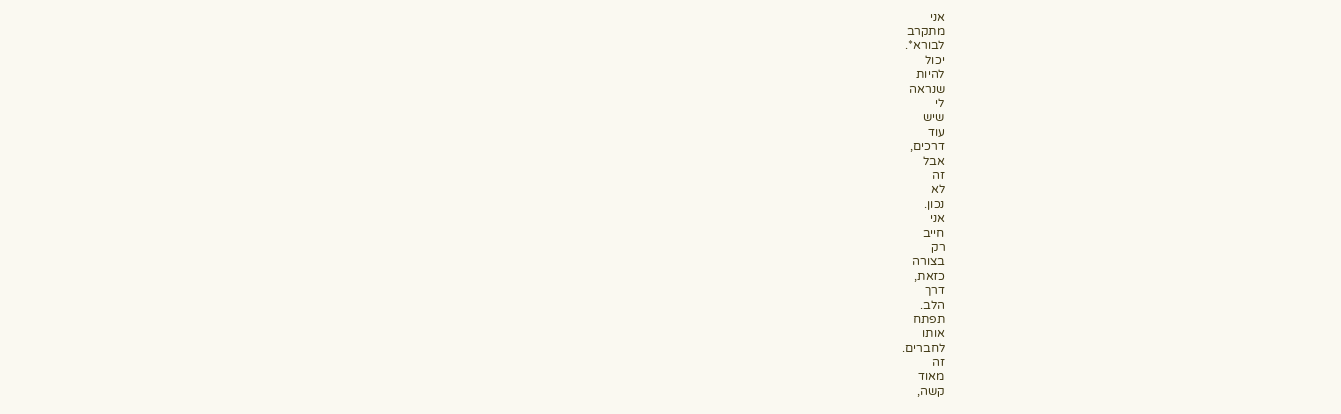אני
מתקרב
לבורא*.
יכול
להיות
שנראה
לי
שיש
עוד
דרכים,
אבל
זה
לא
נכון.
אני
חייב
רק
בצורה
כזאת,
דרך
הלב.
תפתח
אותו
לחברים.
זה
מאוד
קשה,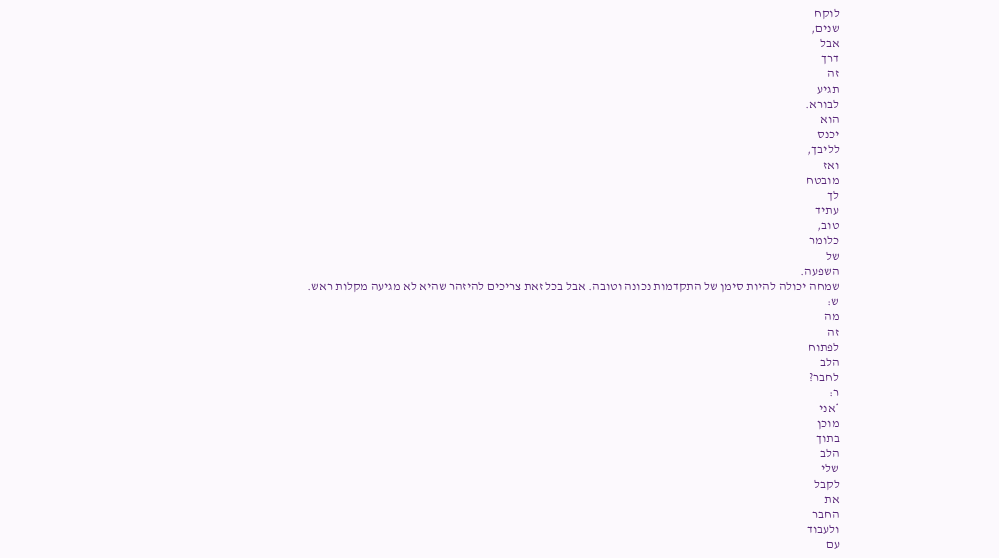לוקח
שנים,
אבל
דרך
זה
תגיע
לבורא.
הוא
יכנס
לליבך,
ואז
מובטח
לך
עתיד
טוב,
כלומר
של
השפעה.
שמחה יכולה להיות סימן של התקדמות נכונה וטובה. אבל בכל זאת צריכים להיזהר שהיא לא מגיעה מקלות ראש.
ש:
מה
זה
לפתוח
הלב
לחבר?
ר:
*אני
מוכן
בתוך
הלב
שלי
לקבל
את
החבר
ולעבוד
עם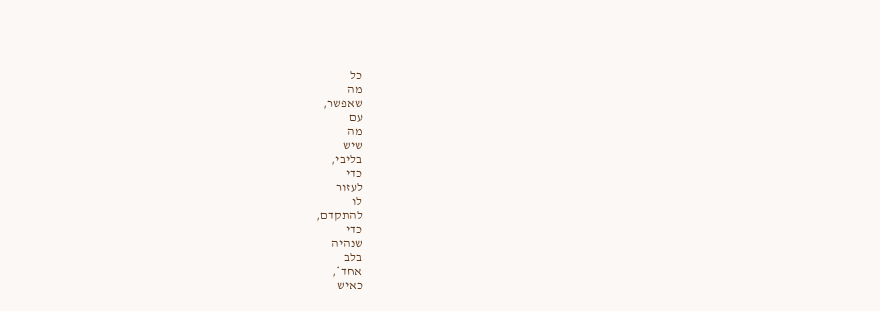כל
מה
שאפשר,
עם
מה
שיש
בליבי,
כדי
לעזור
לו
להתקדם,
כדי
שנהיה
בלב
אחד*,
כאיש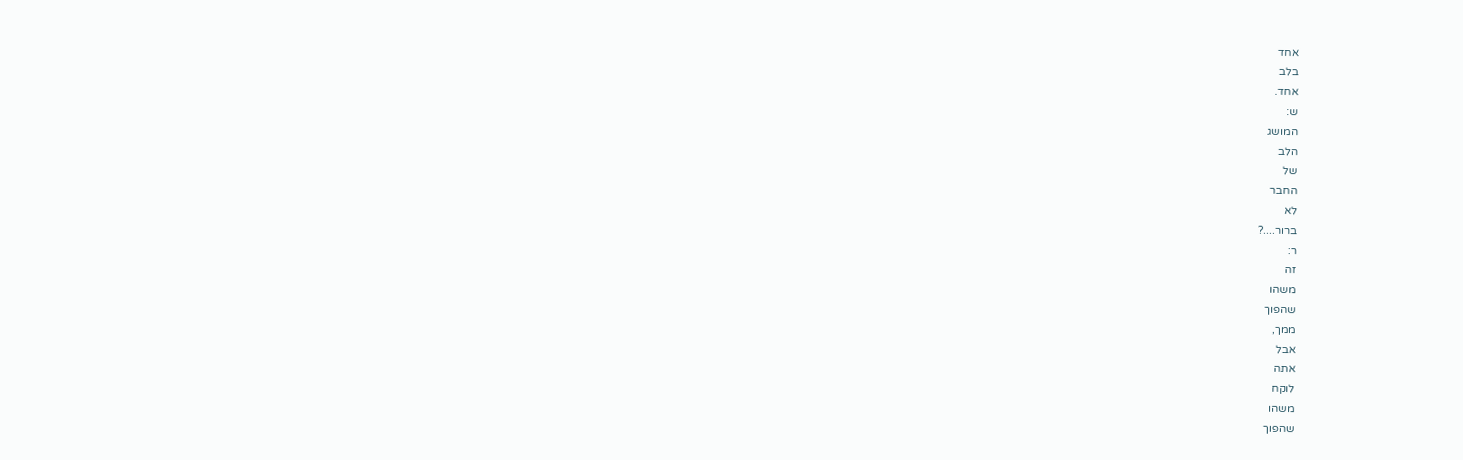אחד
בלב
אחד.
ש:
המושג
הלב
של
החבר
לא
ברור....?
ר:
זה
משהו
שהפוך
ממך,
אבל
אתה
לוקח
משהו
שהפוך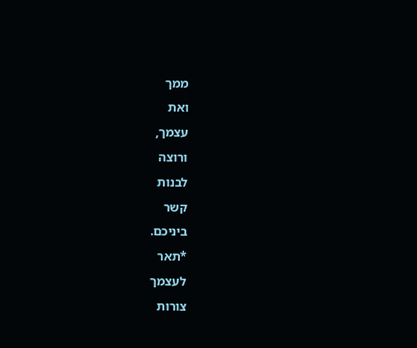ממך
ואת
עצמך,
ורוצה
לבנות
קשר
ביניכם.
*תאר
לעצמך
צורות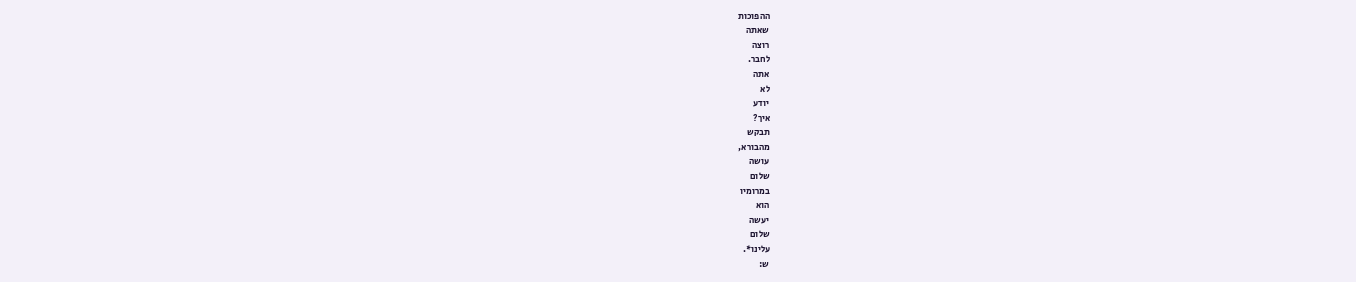ההפוכות
שאתה
רוצה
לחבר.
אתה
לא
יודע
איך?
תבקש
מהבורא,
עושה
שלום
במרומיו
הוא
יעשה
שלום
עלינו*.
ש: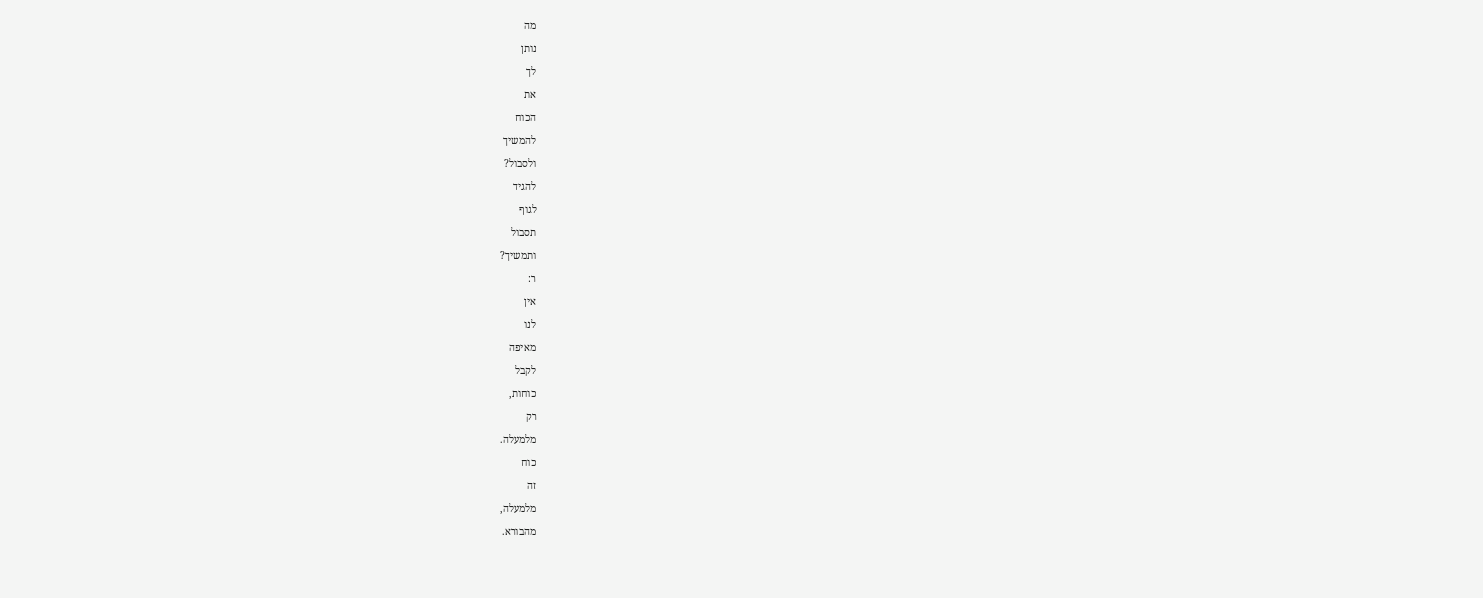מה
נותן
לך
את
הכוח
להמשיך
ולסבול?
להגיד
לגוף
תסבול
ותמשיך?
ר:
אין
לנו
מאיפה
לקבל
כוחות,
רק
מלמעלה.
כוח
זה
מלמעלה,
מהבורא.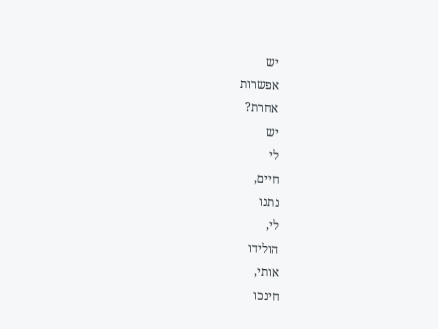יש
אפשרות
אחרת?
יש
לי
חיים,
נתנו
לי,
הולידו
אותי,
חינכו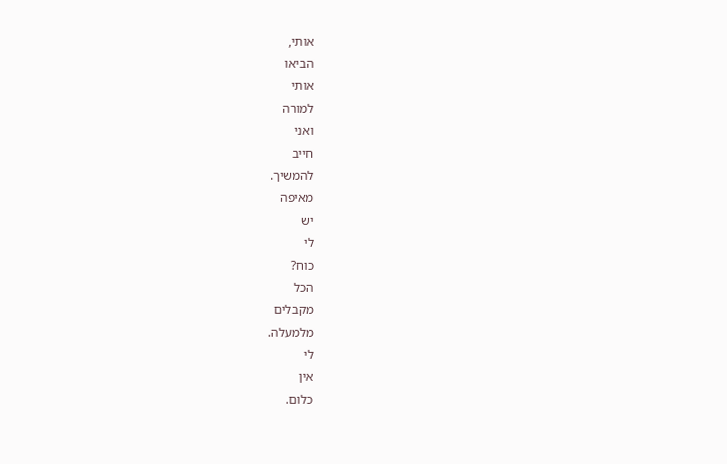אותי,
הביאו
אותי
למורה
ואני
חייב
להמשיך.
מאיפה
יש
לי
כוח?
הכל
מקבלים
מלמעלה.
לי
אין
כלום.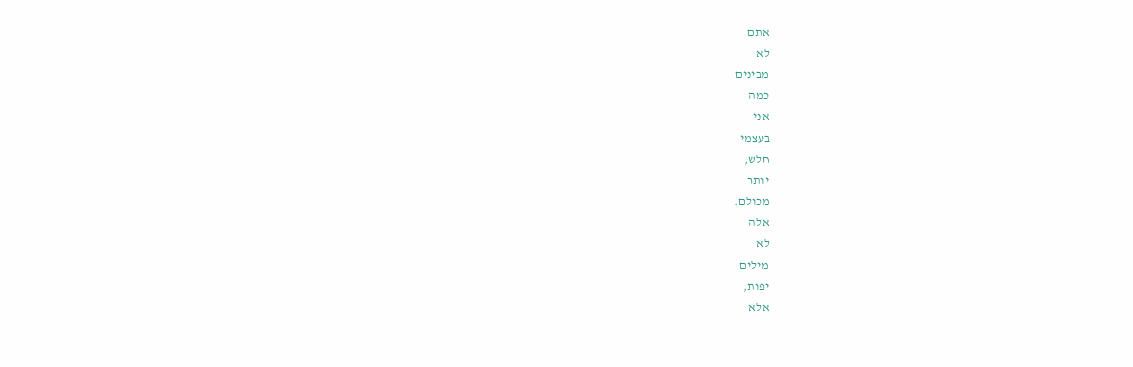אתם
לא
מבינים
כמה
אני
בעצמי
חלש,
יותר
מכולם.
אלה
לא
מילים
יפות,
אלא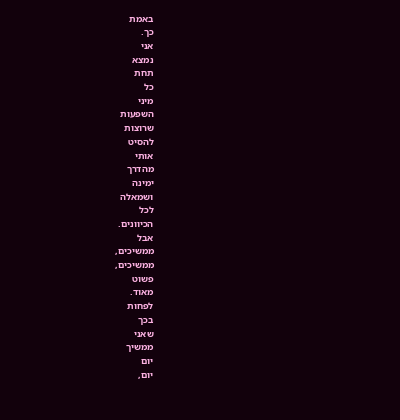באמת
כך.
אני
נמצא
תחת
כל
מיני
השפעות
שרוצות
להסיט
אותי
מהדרך
ימינה
ושמאלה
לכל
הכיוונים.
אבל
ממשיכים,
ממשיכים,
פשוט
מאוד.
לפחות
בכך
שאני
ממשיך
יום
יום,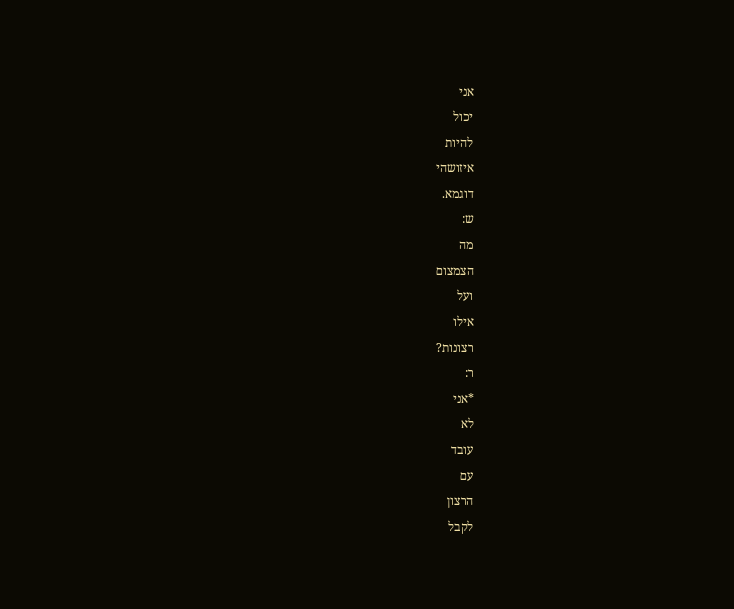אני
יכול
להיות
איזושהי
דוגמא.
ש:
מה
הצמצום
ועל
אילו
רצונות?
ר:
*אני
לא
עובד
עם
הרצון
לקבל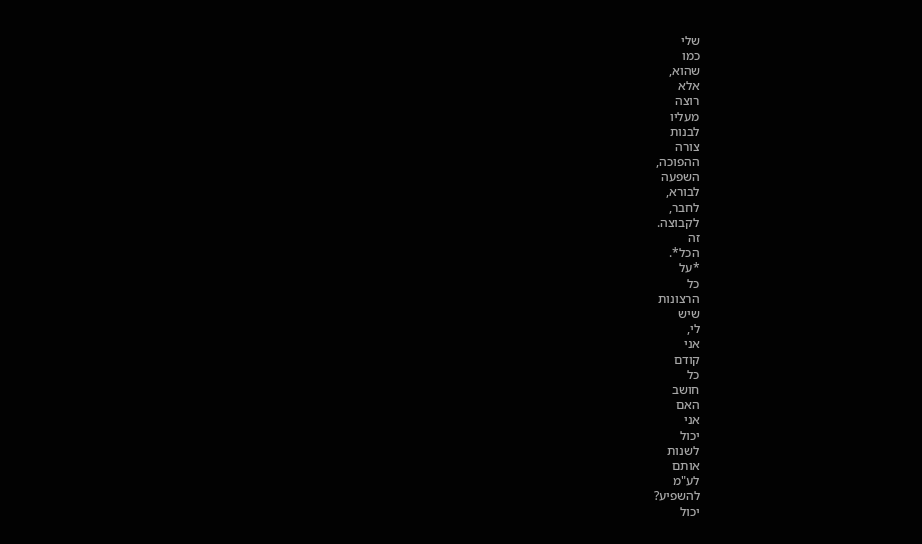שלי
כמו
שהוא,
אלא
רוצה
מעליו
לבנות
צורה
ההפוכה,
השפעה
לבורא,
לחבר,
לקבוצה.
זה
הכל*.
*על
כל
הרצונות
שיש
לי,
אני
קודם
כל
חושב
האם
אני
יכול
לשנות
אותם
לע"מ
להשפיע?
יכול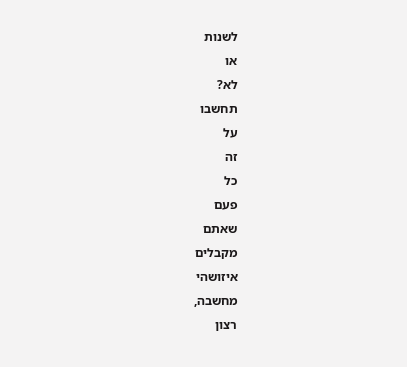לשנות
או
לא?
תחשבו
על
זה
כל
פעם
שאתם
מקבלים
איזושהי
מחשבה,
רצון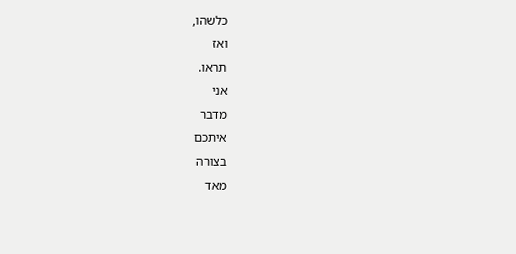כלשהו,
ואז
תראו.
אני
מדבר
איתכם
בצורה
מאד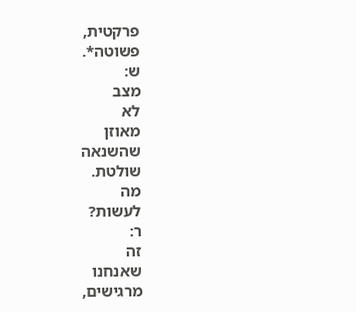פרקטית,
פשוטה*.
ש:
מצב
לא
מאוזן
שהשנאה
שולטת.
מה
לעשות?
ר:
זה
שאנחנו
מרגישים,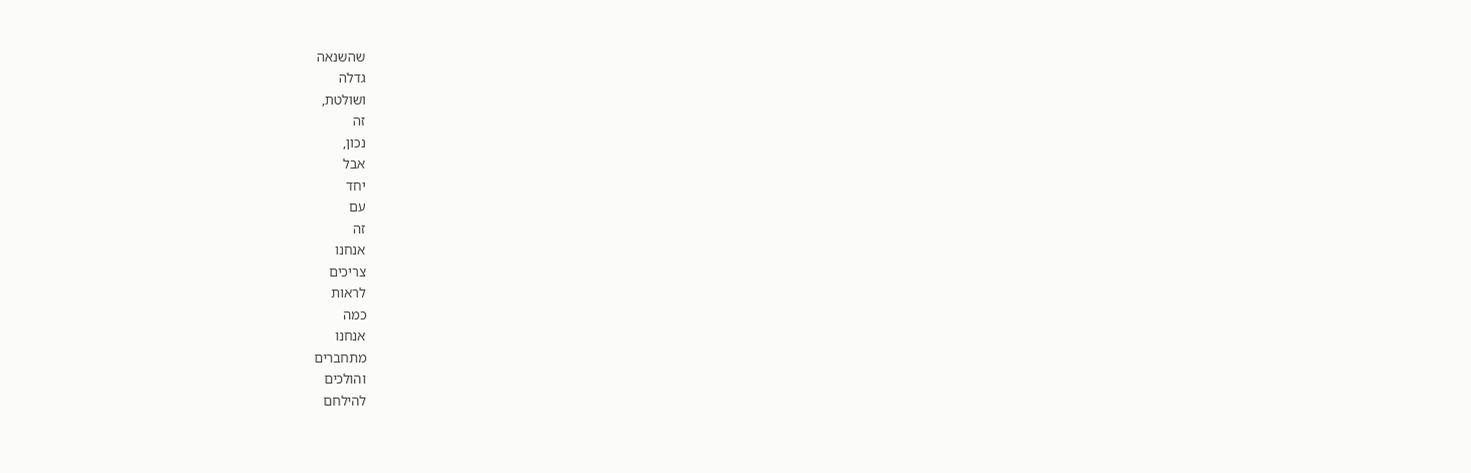שהשנאה
גדלה
ושולטת,
זה
נכון,
אבל
יחד
עם
זה
אנחנו
צריכים
לראות
כמה
אנחנו
מתחברים
והולכים
להילחם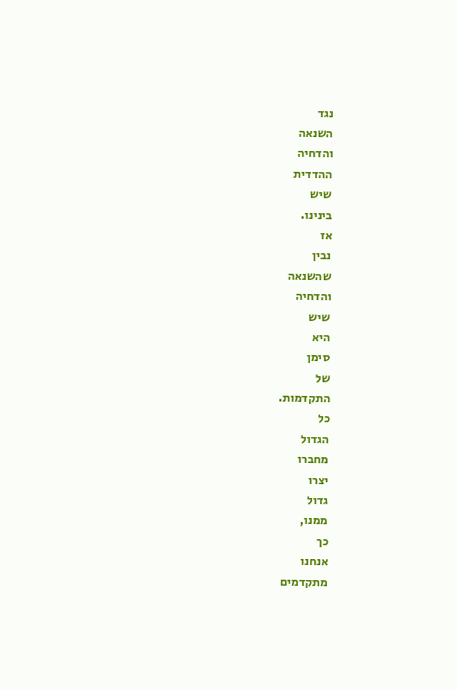נגד
השנאה
והדחיה
ההדדית
שיש
בינינו.
אז
נבין
שהשנאה
והדחיה
שיש
היא
סימן
של
התקדמות.
כל
הגדול
מחברו
יצרו
גדול
ממנו,
כך
אנחנו
מתקדמים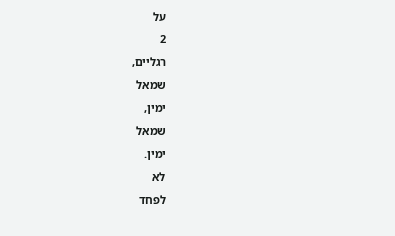על
2
רגליים,
שמאל
ימין,
שמאל
ימין.
לא
לפחד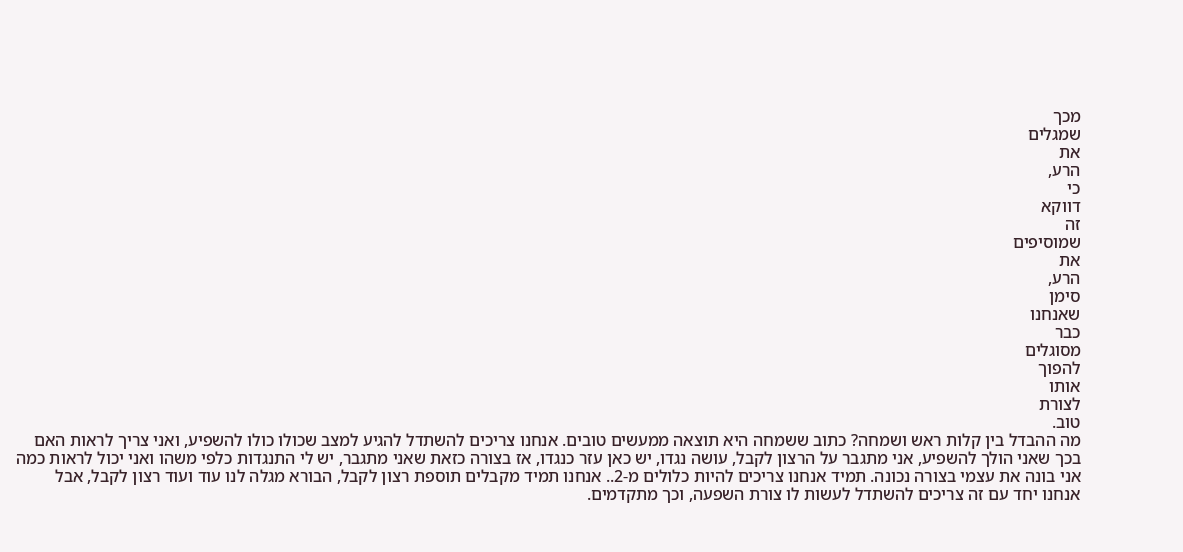מכך
שמגלים
את
הרע,
כי
דווקא
זה
שמוסיפים
את
הרע,
סימן
שאנחנו
כבר
מסוגלים
להפוך
אותו
לצורת
טוב.
מה ההבדל בין קלות ראש ושמחה? כתוב ששמחה היא תוצאה ממעשים טובים. אנחנו צריכים להשתדל להגיע למצב שכולו כולו להשפיע, ואני צריך לראות האם בכך שאני הולך להשפיע, אני מתגבר על הרצון לקבל, עושה נגדו, יש כאן עזר כנגדו, אז בצורה כזאת שאני מתגבר, יש לי התנגדות כלפי משהו ואני יכול לראות כמה אני בונה את עצמי בצורה נכונה. תמיד אנחנו צריכים להיות כלולים מ-2.. אנחנו תמיד מקבלים תוספת רצון לקבל, הבורא מגלה לנו עוד ועוד רצון לקבל, אבל אנחנו יחד עם זה צריכים להשתדל לעשות לו צורת השפעה, וכך מתקדמים.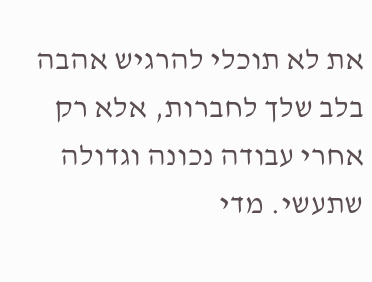את לא תוכלי להרגיש אהבה בלב שלך לחברות, אלא רק אחרי עבודה נכונה וגדולה שתעשי. מדי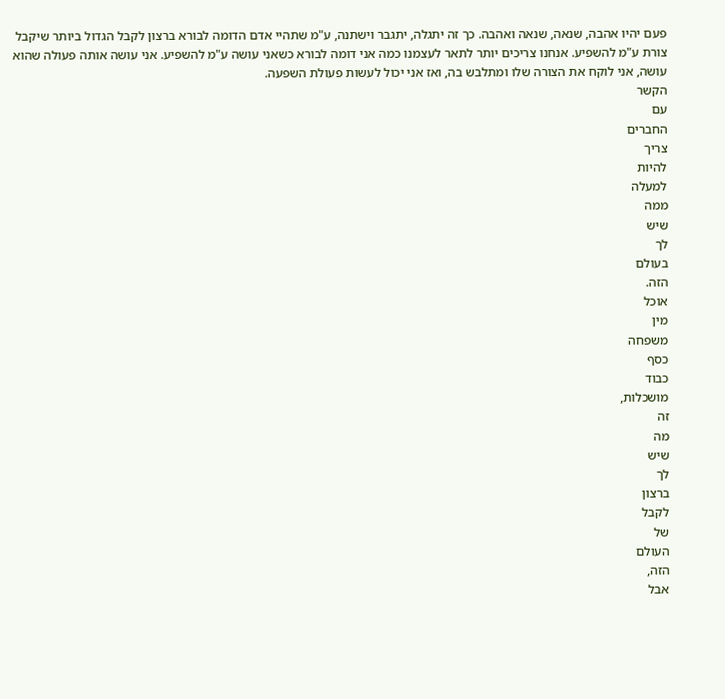פעם יהיו אהבה, שנאה, שנאה ואהבה. כך זה יתגלה, יתגבר וישתנה, ע"מ שתהיי אדם הדומה לבורא ברצון לקבל הגדול ביותר שיקבל צורת ע"מ להשפיע. אנחנו צריכים יותר לתאר לעצמנו כמה אני דומה לבורא כשאני עושה ע"מ להשפיע. אני עושה אותה פעולה שהוא עושה, אני לוקח את הצורה שלו ומתלבש בה, ואז אני יכול לעשות פעולת השפעה.
הקשר
עם
החברים
צריך
להיות
למעלה
ממה
שיש
לך
בעולם
הזה.
אוכל
מין
משפחה
כסף
כבוד
מושכלות,
זה
מה
שיש
לך
ברצון
לקבל
של
העולם
הזה,
אבל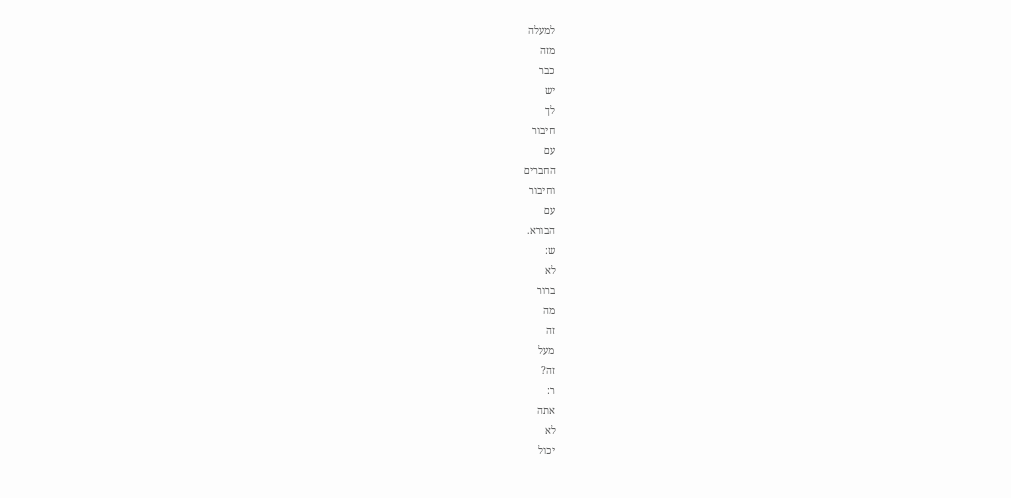למעלה
מזה
כבר
יש
לך
חיבור
עם
החברים
וחיבור
עם
הבורא.
ש:
לא
ברור
מה
זה
מעל
זה?
ר:
אתה
לא
יכול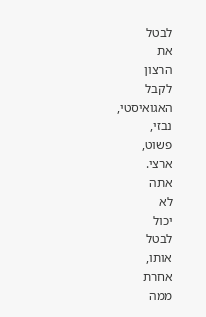לבטל
את
הרצון
לקבל
האגואיסטי,
נבזי,
פשוט,
ארצי.
אתה
לא
יכול
לבטל
אותו,
אחרת
ממה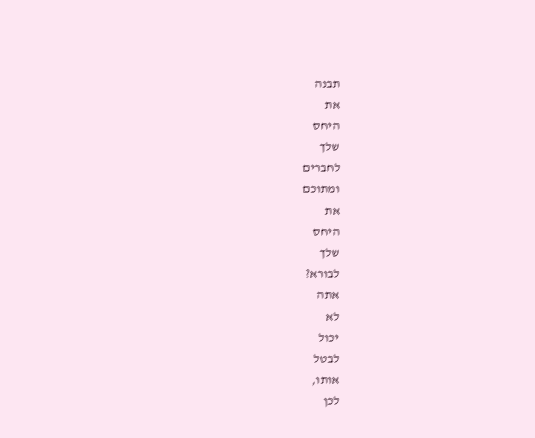תבנה
את
היחס
שלך
לחברים
ומתוכם
את
היחס
שלך
לבורא?
אתה
לא
יכול
לבטל
אותו,
לכן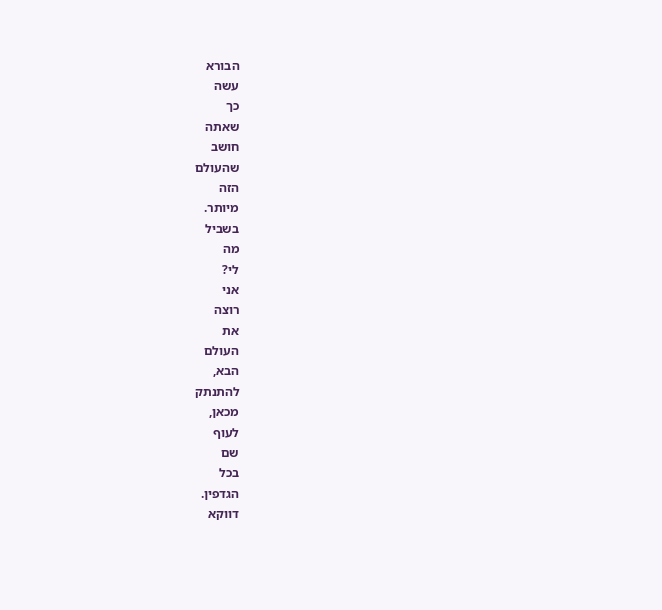הבורא
עשה
כך
שאתה
חושב
שהעולם
הזה
מיותר.
בשביל
מה
לי?
אני
רוצה
את
העולם
הבא,
להתנתק
מכאן,
לעוף
שם
בכל
הגדפין.
דווקא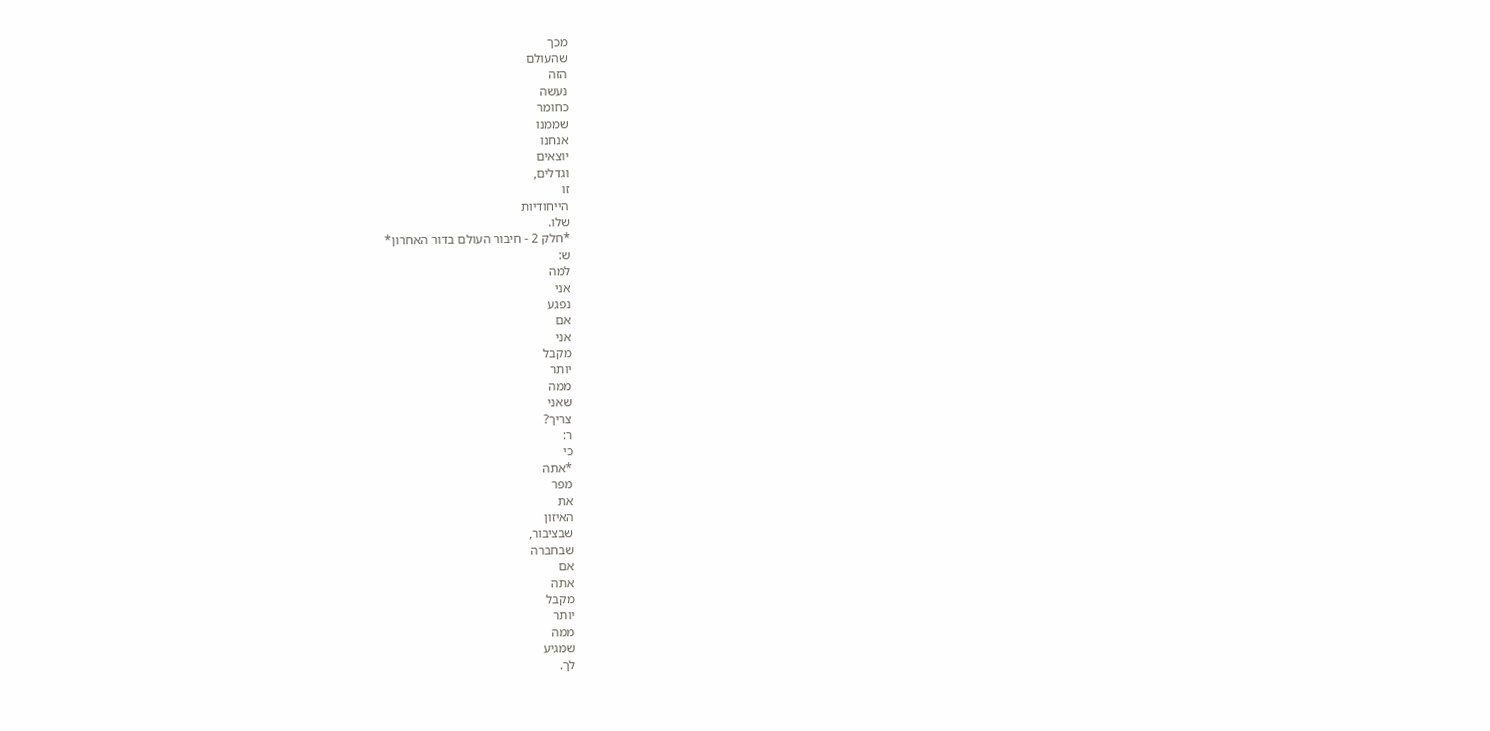מכך
שהעולם
הזה
נעשה
כחומר
שממנו
אנחנו
יוצאים
וגדלים,
זו
הייחודיות
שלו.
*חלק 2 - חיבור העולם בדור האחרון*
ש:
למה
אני
נפגע
אם
אני
מקבל
יותר
ממה
שאני
צריך?
ר:
כי
*אתה
מפר
את
האיזון
שבציבור,
שבחברה
אם
אתה
מקבל
יותר
ממה
שמגיע
לך.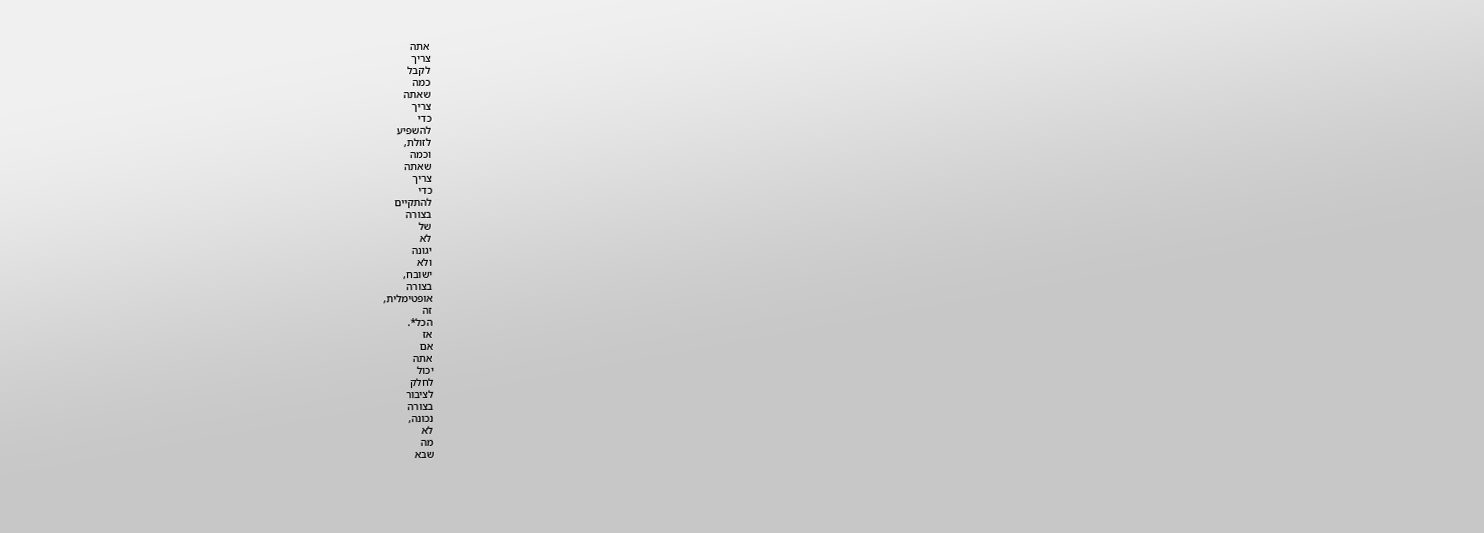אתה
צריך
לקבל
כמה
שאתה
צריך
כדי
להשפיע
לזולת,
וכמה
שאתה
צריך
כדי
להתקיים
בצורה
של
לא
יגונה
ולא
ישובח,
בצורה
אופטימלית,
זה
הכל*.
אז
אם
אתה
יכול
לחלק
לציבור
בצורה
נכונה,
לא
מה
שבא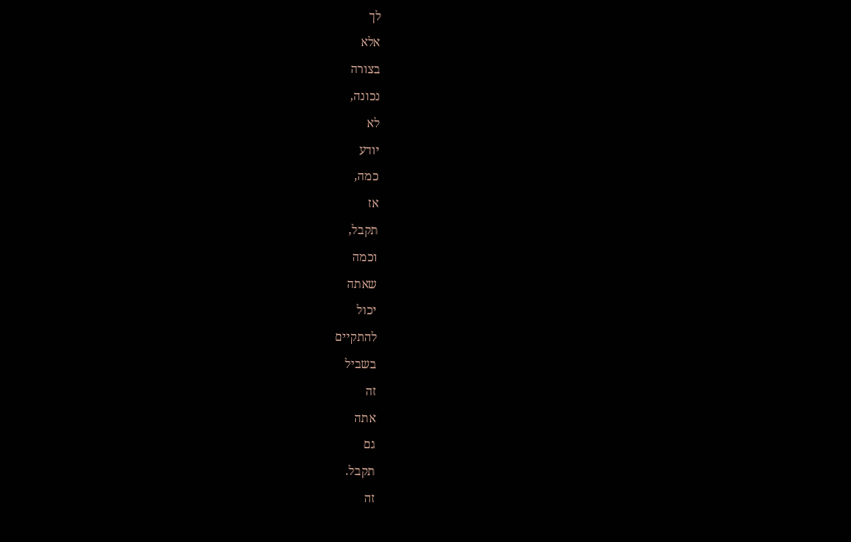לך
אלא
בצורה
נכונה,
לא
יודע
כמה,
אז
תקבל,
וכמה
שאתה
יכול
להתקיים
בשביל
זה
אתה
גם
תקבל.
זה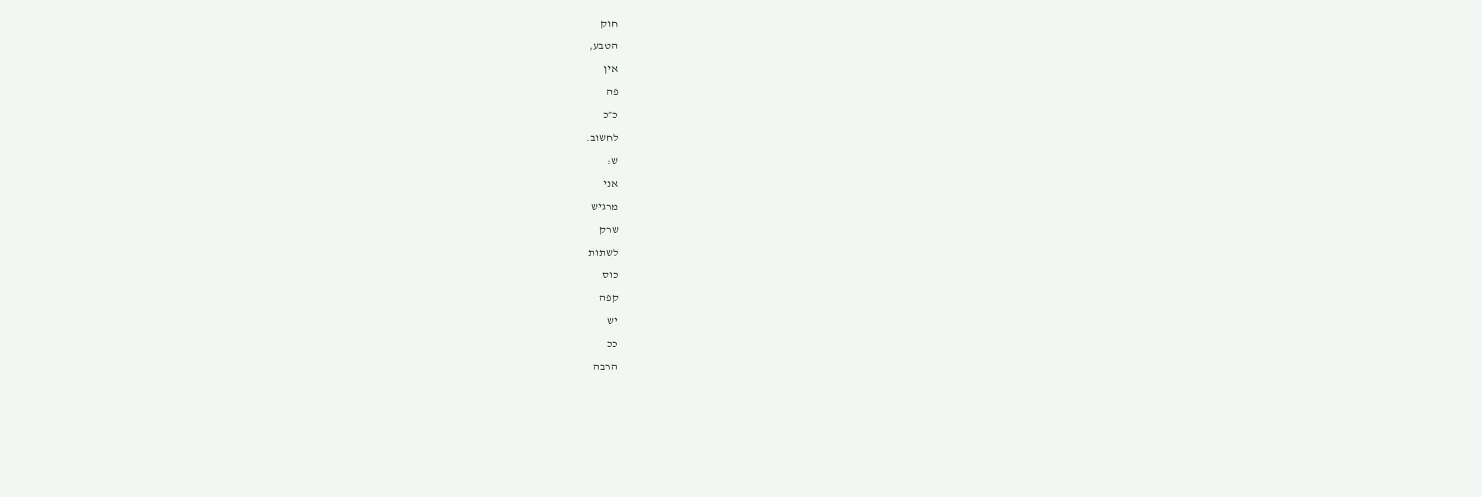חוק
הטבע,
אין
פה
כ״כ
לחשוב.
ש:
אני
מרגיש
שרק
לשתות
כוס
קפה
יש
ככ
הרבה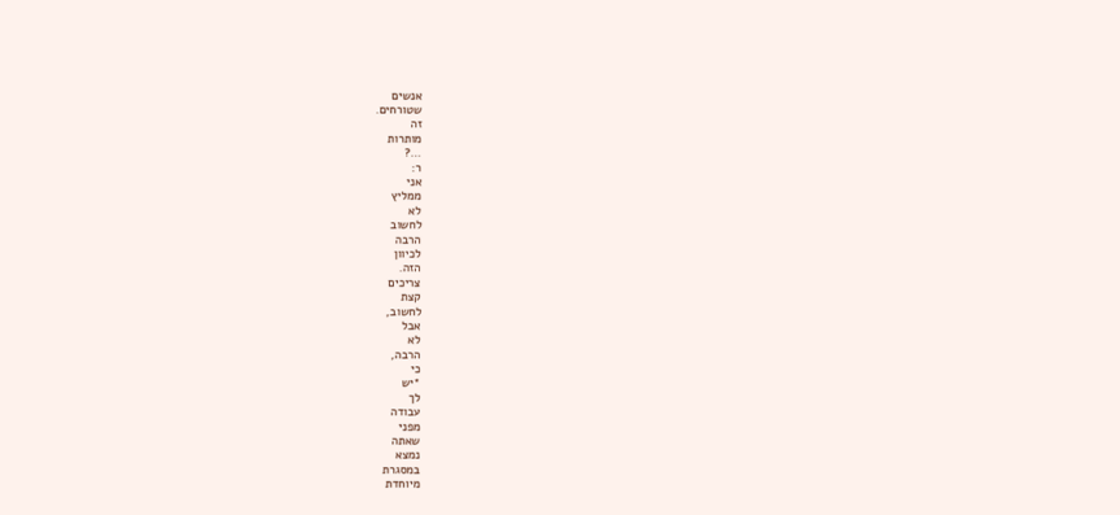אנשים
שטורחים.
זה
מותרות
…?
ר:
אני
ממליץ
לא
לחשוב
הרבה
לכיוון
הזה.
צריכים
קצת
לחשוב,
אבל
לא
הרבה,
כי
*יש
לך
עבודה
מפני
שאתה
נמצא
במסגרת
מיוחדת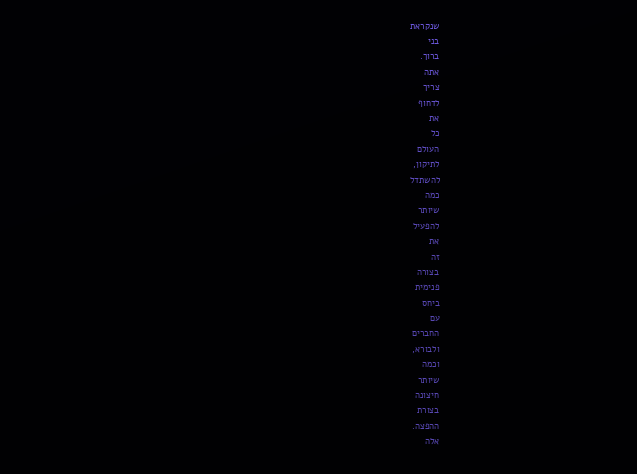שנקראת
בני
ברוך.
אתה
צריך
לדחוף
את
כל
העולם
לתיקון,
להשתדל
כמה
שיותר
להפעיל
את
זה
בצורה
פנימית
ביחס
עם
החברים
ולבורא,
וכמה
שיותר
חיצונה
בצורת
ההפצה.
אלה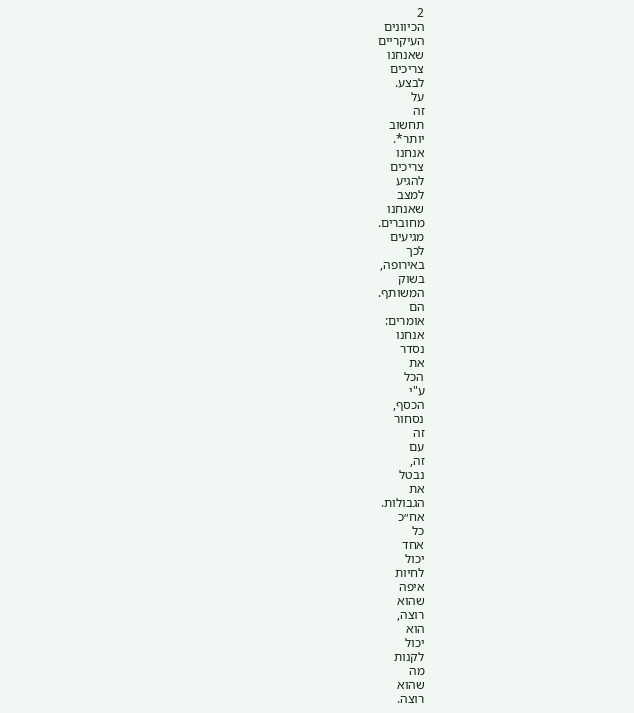2
הכיוונים
העיקריים
שאנחנו
צריכים
לבצע.
על
זה
תחשוב
יותר*.
אנחנו
צריכים
להגיע
למצב
שאנחנו
מחוברים.
מגיעים
לכך
באירופה,
בשוק
המשותף.
הם
אומרים:
אנחנו
נסדר
את
הכל
ע"י
הכסף,
נסחור
זה
עם
זה,
נבטל
את
הגבולות.
אח״כ
כל
אחד
יכול
לחיות
איפה
שהוא
רוצה,
הוא
יכול
לקנות
מה
שהוא
רוצה.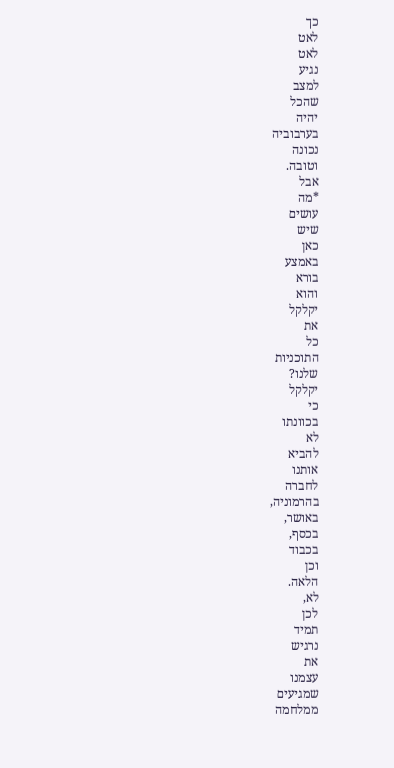כך
לאט
לאט
נגיע
למצב
שהכל
יהיה
בערבוביה
נכונה
וטובה.
אבל
*מה
עושים
שיש
כאן
באמצע
בורא
והוא
יקלקל
את
כל
התוכניות
שלנו?
יקלקל
כי
בכוונתו
לא
להביא
אותנו
לחברה
בהרמוניה,
באושר,
בכסף,
בכבוד
וכן
הלאה.
לא,
לכן
תמיד
נרגיש
את
עצמנו
שמגיעים
ממלחמה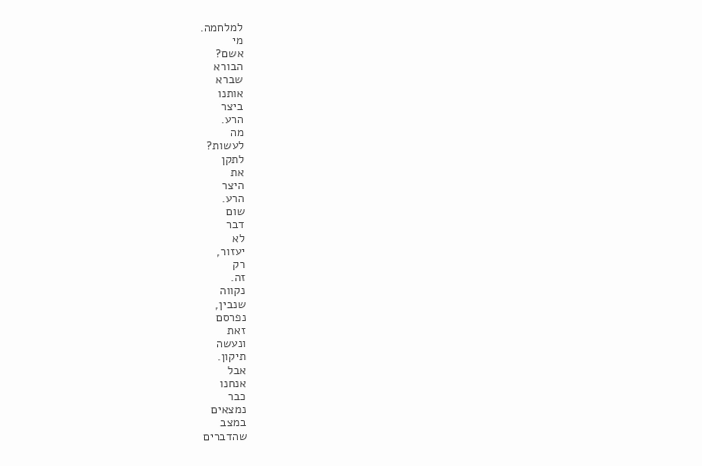למלחמה.
מי
אשם?
הבורא
שברא
אותנו
ביצר
הרע.
מה
לעשות?
לתקן
את
היצר
הרע.
שום
דבר
לא
יעזור,
רק
זה.
נקווה
שנבין,
נפרסם
זאת
ונעשה
תיקון.
אבל
אנחנו
כבר
נמצאים
במצב
שהדברים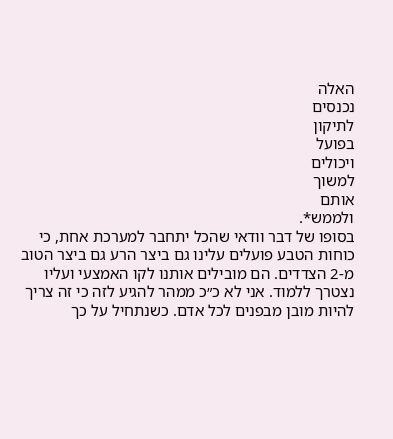האלה
נכנסים
לתיקון
בפועל
ויכולים
למשוך
אותם
ולממש*.
בסופו של דבר וודאי שהכל יתחבר למערכת אחת, כי כוחות הטבע פועלים עלינו גם ביצר הרע גם ביצר הטוב מ-2 הצדדים. הם מובילים אותנו לקו האמצעי ועליו נצטרך ללמוד. אני לא כ״כ ממהר להגיע לזה כי זה צריך להיות מובן מבפנים לכל אדם. כשנתחיל על כך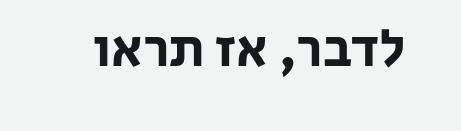לדבר, אז תראו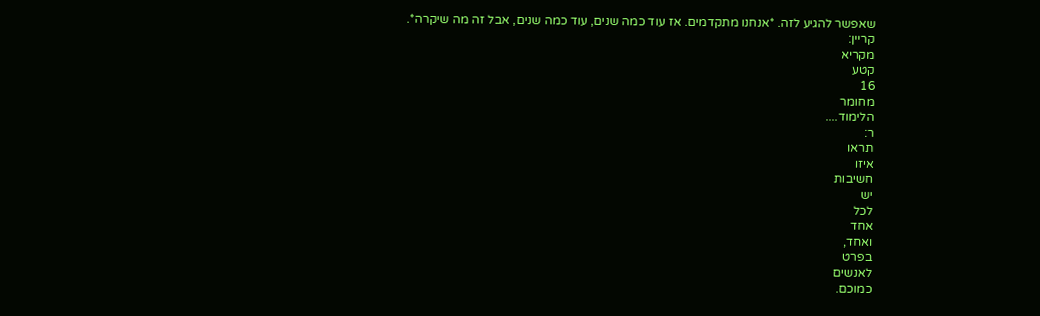שאפשר להגיע לזה. *אנחנו מתקדמים. אז עוד כמה שנים, עוד כמה שנים, אבל זה מה שיקרה*.
קריין:
מקריא
קטע
16
מחומר
הלימוד....
ר:
תראו
איזו
חשיבות
יש
לכל
אחד
ואחד,
בפרט
לאנשים
כמוכם.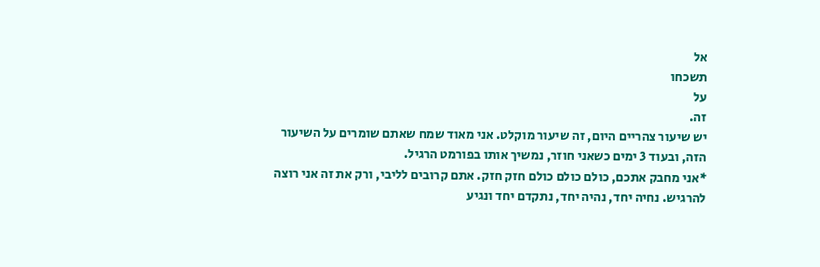אל
תשכחו
על
זה.
יש שיעור צהריים היום, זה שיעור מוקלט. אני מאוד שמח שאתם שומרים על השיעור הזה, ובעוד 3 ימים כשאני חוזר, נמשיך אותו בפורמט הרגיל.
*אני מחבק אתכם, כולם כולם כולם חזק חזק. אתם קרובים לליבי, ורק את זה אני רוצה להרגיש. נחיה יחד, נהיה יחד, נתקדם יחד ונגיע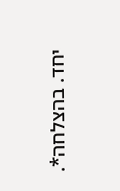יחד. בהצלחה*.